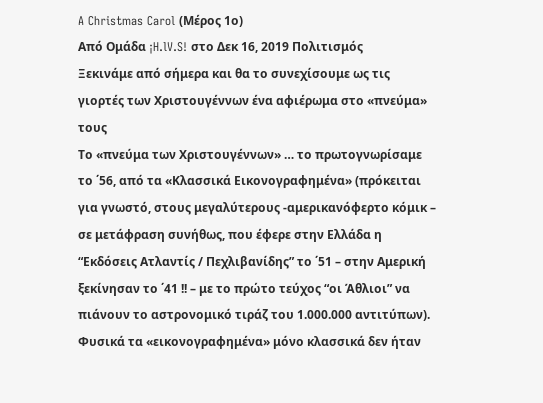A Christmas Carol (Μέρος 1ο)
Από Ομάδα ¡H.lV.S! στο Δεκ 16, 2019 Πολιτισμός
Ξεκινάμε από σήμερα και θα το συνεχίσουμε ως τις γιορτές των Χριστουγέννων ένα αφιέρωμα στο «πνεύμα» τους
Το «πνεύμα των Χριστουγέννων» … το πρωτογνωρίσαμε το ΄56, από τα «Κλασσικά Εικονογραφημένα» (πρόκειται για γνωστό, στους μεγαλύτερους -αμερικανόφερτο κόμικ – σε μετάφραση συνήθως, που έφερε στην Ελλάδα η “Εκδόσεις Ατλαντίς / Πεχλιβανίδης” το ΄51 – στην Αμερική ξεκίνησαν το ΄41 !! – με το πρώτο τεύχος “οι Άθλιοι” να πιάνουν το αστρονομικό τιράζ του 1.000.000 αντιτύπων).
Φυσικά τα «εικονογραφημένα» μόνο κλασσικά δεν ήταν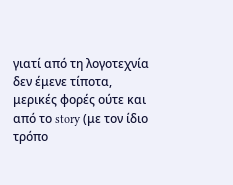γιατί από τη λογοτεχνία δεν έμενε τίποτα, μερικές φορές ούτε και από το story (με τον ίδιο τρόπο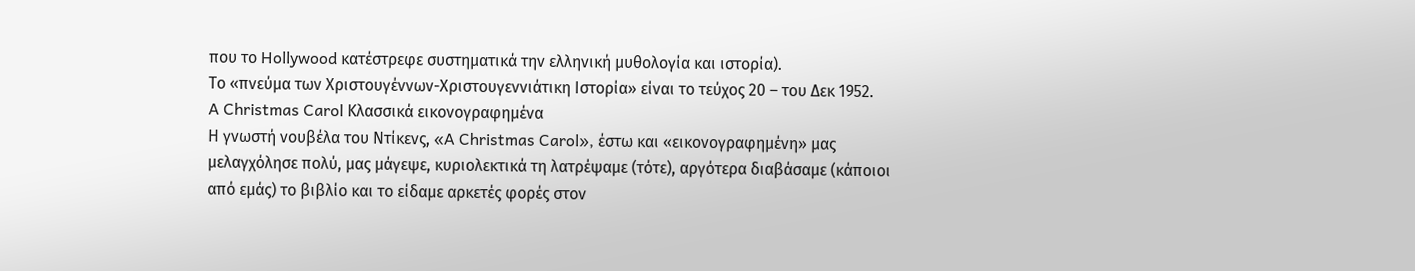που το Hollywood κατέστρεφε συστηματικά την ελληνική μυθολογία και ιστορία).
Το «πνεύμα των Χριστουγέννων-Χριστουγεννιάτικη Ιστορία» είναι το τεύχος 20 – του Δεκ 1952.
A Christmas Carol Κλασσικά εικονογραφημένα
Η γνωστή νουβέλα του Ντίκενς, «A Christmas Carol», έστω και «εικονογραφημένη» μας μελαγχόλησε πολύ, μας μάγεψε, κυριολεκτικά τη λατρέψαμε (τότε), αργότερα διαβάσαμε (κάποιοι από εμάς) το βιβλίο και το είδαμε αρκετές φορές στον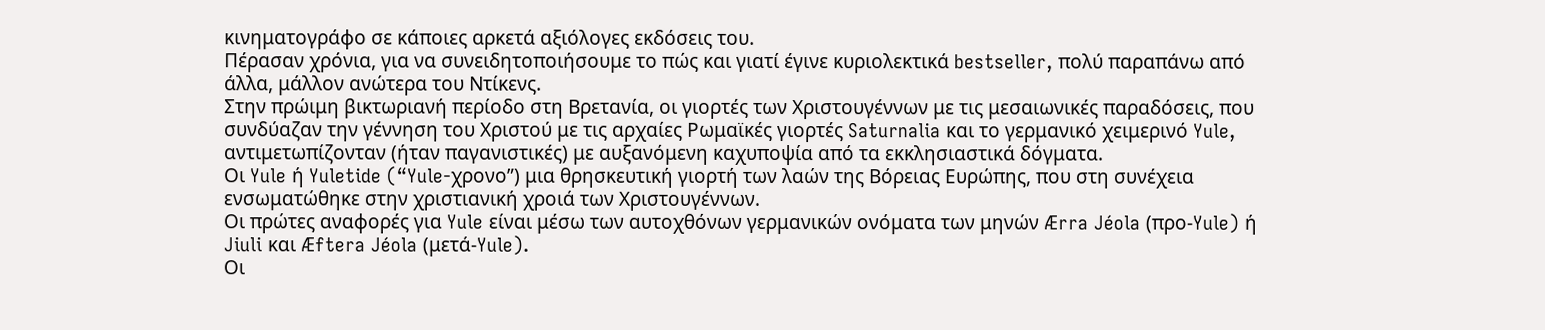κινηματογράφο σε κάποιες αρκετά αξιόλογες εκδόσεις του.
Πέρασαν χρόνια, για να συνειδητοποιήσουμε το πώς και γιατί έγινε κυριολεκτικά bestseller, πολύ παραπάνω από άλλα, μάλλον ανώτερα του Ντίκενς.
Στην πρώιμη βικτωριανή περίοδο στη Βρετανία, οι γιορτές των Χριστουγέννων με τις μεσαιωνικές παραδόσεις, που συνδύαζαν την γέννηση του Χριστού με τις αρχαίες Ρωμαϊκές γιορτές Saturnalia και το γερμανικό χειμερινό Yule, αντιμετωπίζονταν (ήταν παγανιστικές) με αυξανόμενη καχυποψία από τα εκκλησιαστικά δόγματα.
Οι Yule ή Yuletide (“Yule-χρονο”) μια θρησκευτική γιορτή των λαών της Βόρειας Ευρώπης, που στη συνέχεια ενσωματώθηκε στην χριστιανική χροιά των Χριστουγέννων.
Οι πρώτες αναφορές για Yule είναι μέσω των αυτοχθόνων γερμανικών ονόματα των μηνών Ærra Jéola (προ-Yule) ή Jiuli και Æftera Jéola (μετά-Yule).
Οι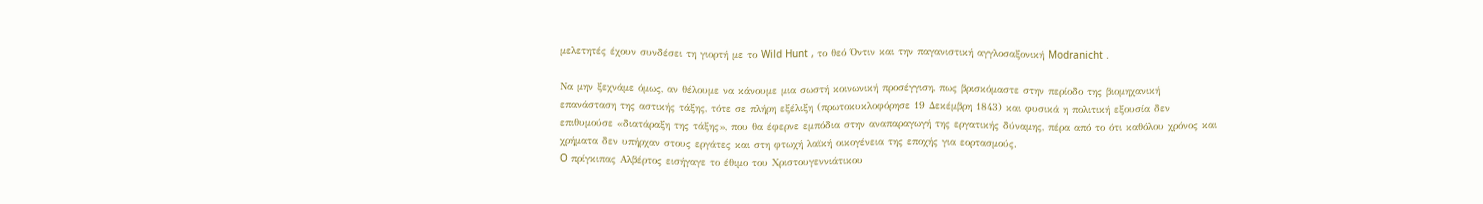μελετητές έχουν συνδέσει τη γιορτή με το Wild Hunt , το θεό Όντιν και την παγανιστική αγγλοσαξονική Modranicht .

Να μην ξεχνάμε όμως, αν θέλουμε να κάνουμε μια σωστή κοινωνική προσέγγιση, πως βρισκόμαστε στην περίοδο της βιομηχανική επανάσταση της αστικής τάξης, τότε σε πλήρη εξέλιξη (πρωτοκυκλοφόρησε 19 Δεκέμβρη 1843) και φυσικά η πολιτική εξουσία δεν επιθυμούσε «διατάραξη της τάξης», που θα έφερνε εμπόδια στην αναπαραγωγή της εργατικής δύναμης, πέρα από το ότι καθόλου χρόνος και χρήματα δεν υπήρχαν στους εργάτες και στη φτωχή λαϊκή οικογένεια της εποχής για εορτασμούς.
O πρίγκιπας Αλβέρτος εισήγαγε το έθιμο του Χριστουγεννιάτικου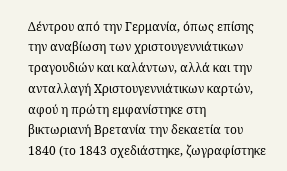Δέντρου από την Γερμανία, όπως επίσης την αναβίωση των χριστουγεννιάτικων τραγουδιών και καλάντων, αλλά και την ανταλλαγή Χριστουγεννιάτικων καρτών, αφού η πρώτη εμφανίστηκε στη βικτωριανή Βρετανία την δεκαετία του 1840 (το 1843 σχεδιάστηκε, ζωγραφίστηκε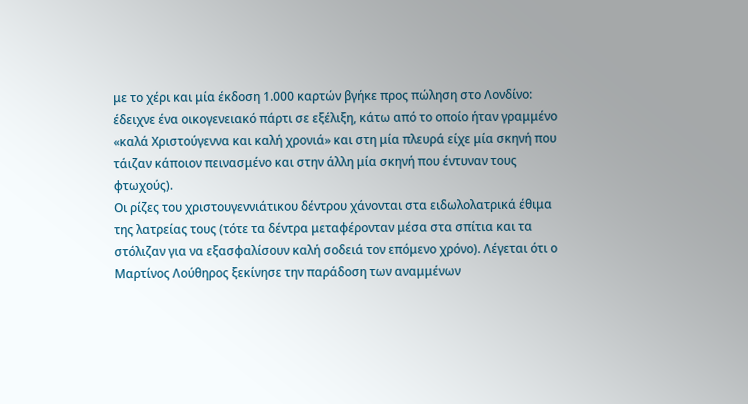με το χέρι και μία έκδοση 1.000 καρτών βγήκε προς πώληση στο Λονδίνο: έδειχνε ένα οικογενειακό πάρτι σε εξέλιξη, κάτω από το οποίο ήταν γραμμένο «καλά Χριστούγεννα και καλή χρονιά» και στη μία πλευρά είχε μία σκηνή που τάιζαν κάποιον πεινασμένο και στην άλλη μία σκηνή που έντυναν τους φτωχούς).
Οι ρίζες του χριστουγεννιάτικου δέντρου χάνονται στα ειδωλολατρικά έθιμα της λατρείας τους (τότε τα δέντρα μεταφέρονταν μέσα στα σπίτια και τα στόλιζαν για να εξασφαλίσουν καλή σοδειά τον επόμενο χρόνο). Λέγεται ότι ο Μαρτίνος Λούθηρος ξεκίνησε την παράδοση των αναμμένων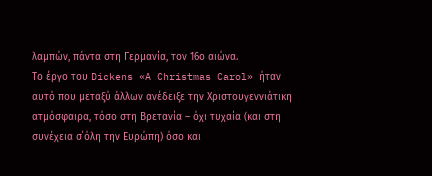λαμπών, πάντα στη Γερμανία, τον 16ο αιώνα.
Το έργο του Dickens «A Christmas Carol» ήταν αυτό που μεταξύ άλλων ανέδειξε την Χριστουγεννιάτικη ατμόσφαιρα, τόσο στη Βρετανία – όχι τυχαία (και στη συνέχεια σ΄όλη την Ευρώπη) όσο και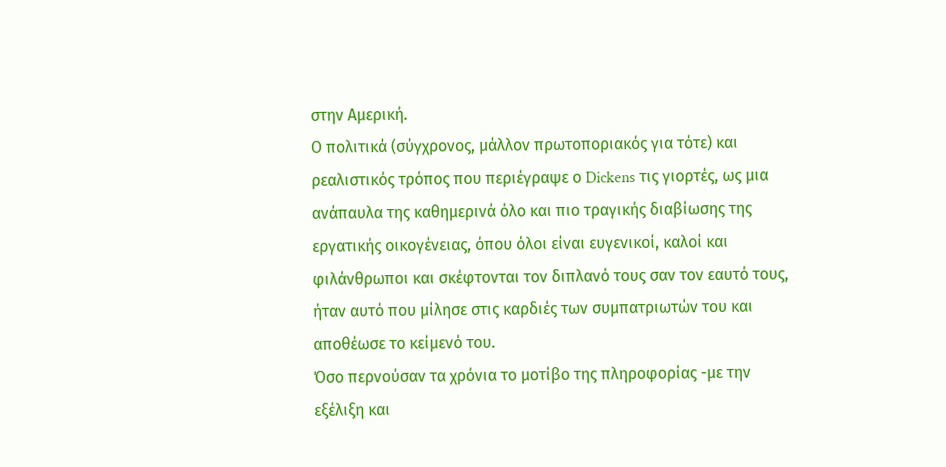στην Αμερική.
Ο πολιτικά (σύγχρονος, μάλλον πρωτοποριακός για τότε) και ρεαλιστικός τρόπος που περιέγραψε ο Dickens τις γιορτές, ως μια ανάπαυλα της καθημερινά όλο και πιο τραγικής διαβίωσης της εργατικής οικογένειας, όπου όλοι είναι ευγενικοί, καλοί και φιλάνθρωποι και σκέφτονται τον διπλανό τους σαν τον εαυτό τους, ήταν αυτό που μίλησε στις καρδιές των συμπατριωτών του και αποθέωσε το κείμενό του.
Όσο περνούσαν τα χρόνια το μοτίβο της πληροφορίας -με την εξέλιξη και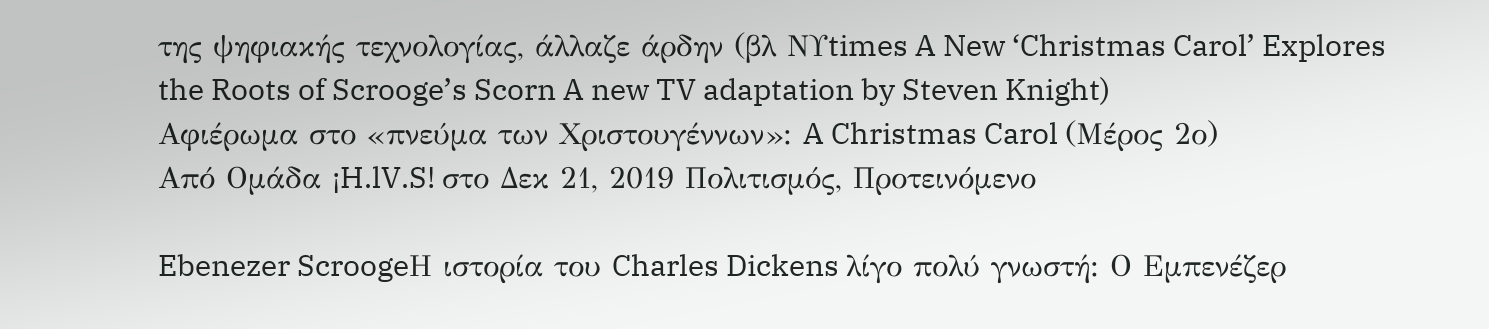της ψηφιακής τεχνολογίας, άλλαζε άρδην (βλ ΝΥtimes A New ‘Christmas Carol’ Explores the Roots of Scrooge’s Scorn A new TV adaptation by Steven Knight)
Αφιέρωμα στο «πνεύμα των Χριστουγέννων»: A Christmas Carol (Μέρος 2ο)
Από Ομάδα ¡H.lV.S! στο Δεκ 21, 2019 Πολιτισμός, Προτεινόμενο

Ebenezer ScroogeΗ ιστορία του Charles Dickens λίγο πολύ γνωστή: Ο Εμπενέζερ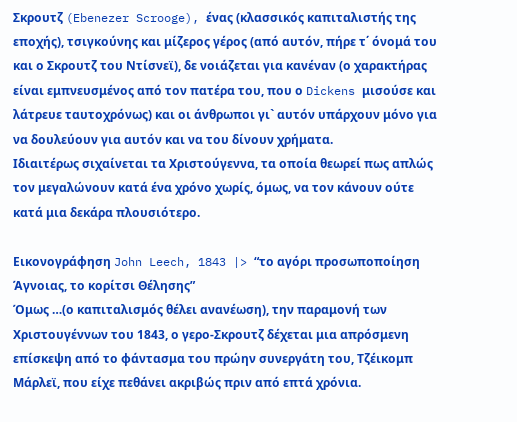Σκρουτζ (Ebenezer Scrooge), ένας (κλασσικός καπιταλιστής της εποχής), τσιγκούνης και μίζερος γέρος (από αυτόν, πήρε τ΄ όνομά του και ο Σκρουτζ του Ντίσνεϊ), δε νοιάζεται για κανέναν (ο χαρακτήρας είναι εμπνευσμένος από τον πατέρα του, που ο Dickens μισούσε και λάτρευε ταυτοχρόνως) και οι άνθρωποι γι` αυτόν υπάρχουν μόνο για να δουλεύουν για αυτόν και να του δίνουν χρήματα.
Ιδιαιτέρως σιχαίνεται τα Χριστούγεννα, τα οποία θεωρεί πως απλώς τον μεγαλώνουν κατά ένα χρόνο χωρίς, όμως, να τον κάνουν ούτε κατά μια δεκάρα πλουσιότερο.

Εικονογράφηση John Leech, 1843 |> “το αγόρι προσωποποίηση Άγνοιας, το κορίτσι Θέλησης”
Όμως …(ο καπιταλισμός θέλει ανανέωση), την παραμονή των Χριστουγέννων του 1843, ο γερο-Σκρουτζ δέχεται μια απρόσμενη επίσκεψη από το φάντασμα του πρώην συνεργάτη του, Τζέικομπ Μάρλεϊ, που είχε πεθάνει ακριβώς πριν από επτά χρόνια.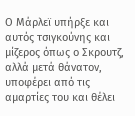Ο Μάρλεϊ υπήρξε και αυτός τσιγκούνης και μίζερος όπως ο Σκρουτζ, αλλά μετά θάνατον, υποφέρει από τις αμαρτίες του και θέλει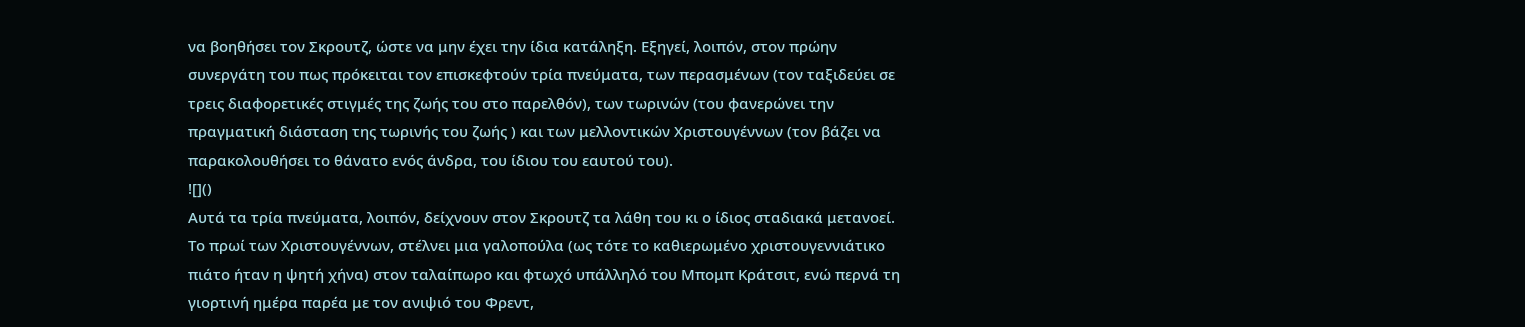να βοηθήσει τον Σκρουτζ, ώστε να μην έχει την ίδια κατάληξη. Εξηγεί, λοιπόν, στον πρώην συνεργάτη του πως πρόκειται τον επισκεφτούν τρία πνεύματα, των περασμένων (τον ταξιδεύει σε τρεις διαφορετικές στιγμές της ζωής του στο παρελθόν), των τωρινών (του φανερώνει την πραγματική διάσταση της τωρινής του ζωής ) και των μελλοντικών Χριστουγέννων (τον βάζει να παρακολουθήσει το θάνατο ενός άνδρα, του ίδιου του εαυτού του).
![]()
Αυτά τα τρία πνεύματα, λοιπόν, δείχνουν στον Σκρουτζ τα λάθη του κι ο ίδιος σταδιακά μετανοεί.
Το πρωί των Χριστουγέννων, στέλνει μια γαλοπούλα (ως τότε το καθιερωμένο χριστουγεννιάτικο πιάτο ήταν η ψητή χήνα) στον ταλαίπωρο και φτωχό υπάλληλό του Μπομπ Κράτσιτ, ενώ περνά τη γιορτινή ημέρα παρέα με τον ανιψιό του Φρεντ,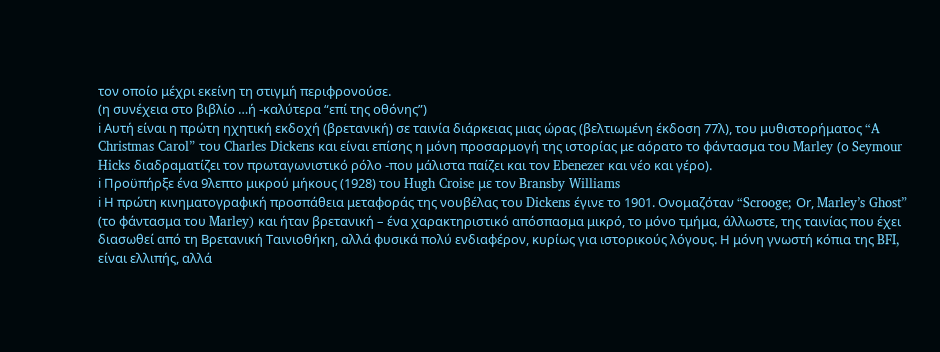τον οποίο μέχρι εκείνη τη στιγμή περιφρονούσε.
(η συνέχεια στο βιβλίο …ή -καλύτερα “επί της οθόνης”)
ℹ Αυτή είναι η πρώτη ηχητική εκδοχή (βρετανική) σε ταινία διάρκειας μιας ώρας (βελτιωμένη έκδοση 77λ), του μυθιστορήματος “A Christmas Carol” του Charles Dickens και είναι επίσης η μόνη προσαρμογή της ιστορίας με αόρατο το φάντασμα του Marley (ο Seymour Hicks διαδραματίζει τον πρωταγωνιστικό ρόλο -που μάλιστα παίζει και τον Ebenezer και νέο και γέρο).
ℹ Προϋπήρξε ένα 9λεπτο μικρού μήκους (1928) του Hugh Croise με τον Bransby Williams
ℹ Η πρώτη κινηματογραφική προσπάθεια μεταφοράς της νουβέλας του Dickens έγινε το 1901. Ονομαζόταν “Scrooge; Οr, Marley’s Ghost” (το φάντασμα του Marley) και ήταν βρετανική – ένα χαρακτηριστικό απόσπασμα μικρό, το μόνο τμήμα, άλλωστε, της ταινίας που έχει διασωθεί από τη Βρετανική Ταινιοθήκη, αλλά φυσικά πολύ ενδιαφέρον, κυρίως για ιστορικούς λόγους. Η μόνη γνωστή κόπια της BFI, είναι ελλιπής, αλλά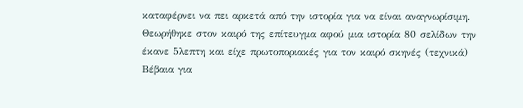καταφέρνει να πει αρκετά από την ιστορία για να είναι αναγνωρίσιμη. Θεωρήθηκε στον καιρό της επίτευγμα αφού μια ιστορία 80 σελίδων την έκανε 5λεπτη και είχε πρωτοποριακές για τον καιρό σκηνές (τεχνικά)
Βέβαια για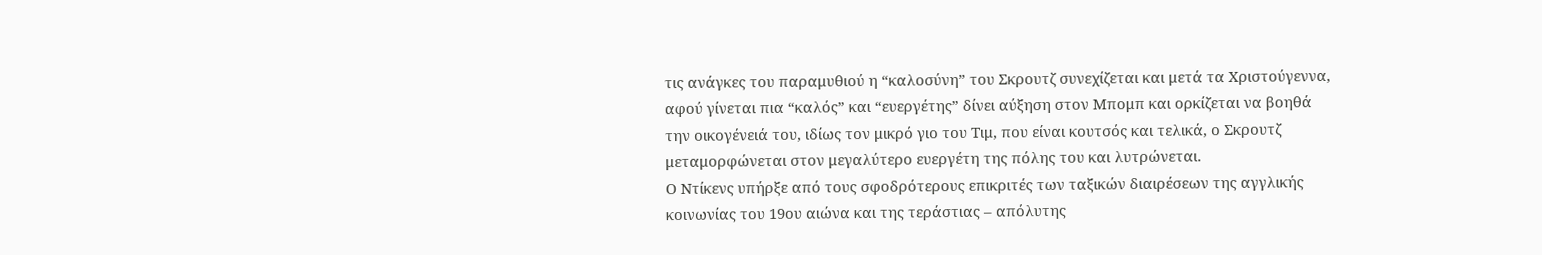τις ανάγκες του παραμυθιού η “καλοσύνη” του Σκρουτζ συνεχίζεται και μετά τα Χριστούγεννα, αφού γίνεται πια “καλός” και “ευεργέτης” δίνει αύξηση στον Μπομπ και ορκίζεται να βοηθά την οικογένειά του, ιδίως τον μικρό γιο του Τιμ, που είναι κουτσός και τελικά, ο Σκρουτζ μεταμορφώνεται στον μεγαλύτερο ευεργέτη της πόλης του και λυτρώνεται.
Ο Ντίκενς υπήρξε από τους σφοδρότερους επικριτές των ταξικών διαιρέσεων της αγγλικής κοινωνίας του 19ου αιώνα και της τεράστιας – απόλυτης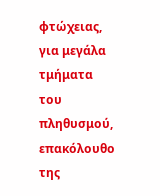φτώχειας, για μεγάλα τμήματα του πληθυσμού, επακόλουθο της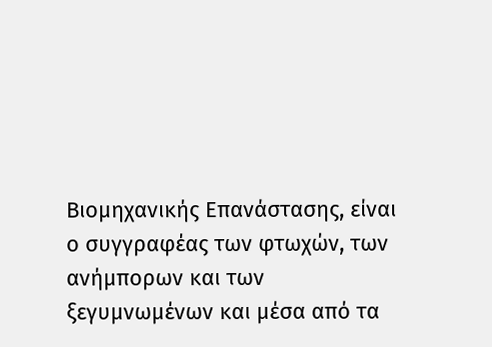Βιομηχανικής Επανάστασης, είναι ο συγγραφέας των φτωχών, των ανήμπορων και των ξεγυμνωμένων και μέσα από τα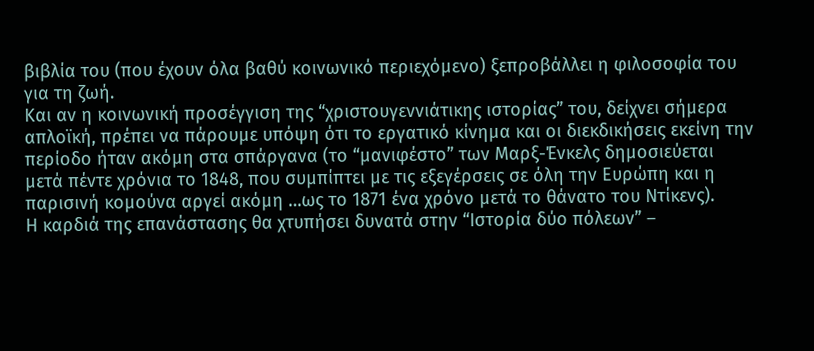βιβλία του (που έχουν όλα βαθύ κοινωνικό περιεχόμενο) ξεπροβάλλει η φιλοσοφία του για τη ζωή.
Και αν η κοινωνική προσέγγιση της “χριστουγεννιάτικης ιστορίας” του, δείχνει σήμερα απλοϊκή, πρέπει να πάρουμε υπόψη ότι το εργατικό κίνημα και οι διεκδικήσεις εκείνη την περίοδο ήταν ακόμη στα σπάργανα (το “μανιφέστο” των Μαρξ-Ένκελς δημοσιεύεται μετά πέντε χρόνια το 1848, που συμπίπτει με τις εξεγέρσεις σε όλη την Ευρώπη και η παρισινή κομούνα αργεί ακόμη …ως το 1871 ένα χρόνο μετά το θάνατο του Ντίκενς).
Η καρδιά της επανάστασης θα χτυπήσει δυνατά στην “Ιστορία δύο πόλεων” –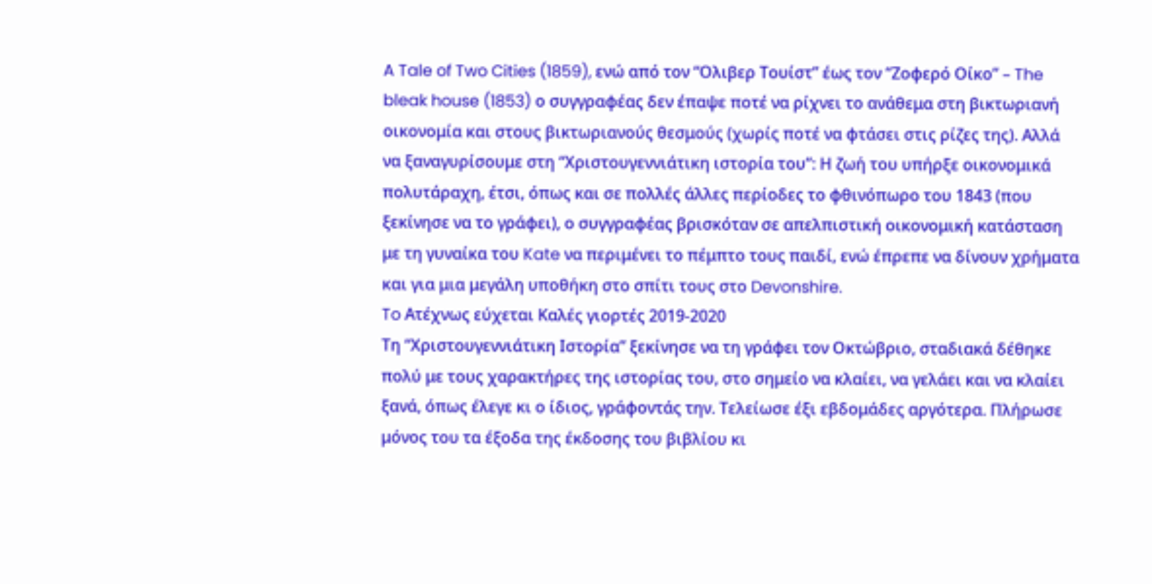A Tale of Two Cities (1859), ενώ από τον “Ολιβερ Τουίστ” έως τον “Ζοφερό Οίκο” – The bleak house (1853) ο συγγραφέας δεν έπαψε ποτέ να ρίχνει το ανάθεμα στη βικτωριανή οικονομία και στους βικτωριανούς θεσμούς (χωρίς ποτέ να φτάσει στις ρίζες της). Αλλά να ξαναγυρίσουμε στη “Χριστουγεννιάτικη ιστορία του”: Η ζωή του υπήρξε οικονομικά πολυτάραχη, έτσι, όπως και σε πολλές άλλες περίοδες το φθινόπωρο του 1843 (που ξεκίνησε να το γράφει), ο συγγραφέας βρισκόταν σε απελπιστική οικονομική κατάσταση με τη γυναίκα του Kate να περιμένει το πέμπτο τους παιδί, ενώ έπρεπε να δίνουν χρήματα και για μια μεγάλη υποθήκη στο σπίτι τους στο Devonshire.
To Ατέχνως εύχεται Καλές γιορτές 2019-2020
Τη “Χριστουγεννιάτικη Ιστορία” ξεκίνησε να τη γράφει τον Οκτώβριο, σταδιακά δέθηκε πολύ με τους χαρακτήρες της ιστορίας του, στο σημείο να κλαίει, να γελάει και να κλαίει ξανά, όπως έλεγε κι ο ίδιος, γράφοντάς την. Τελείωσε έξι εβδομάδες αργότερα. Πλήρωσε μόνος του τα έξοδα της έκδοσης του βιβλίου κι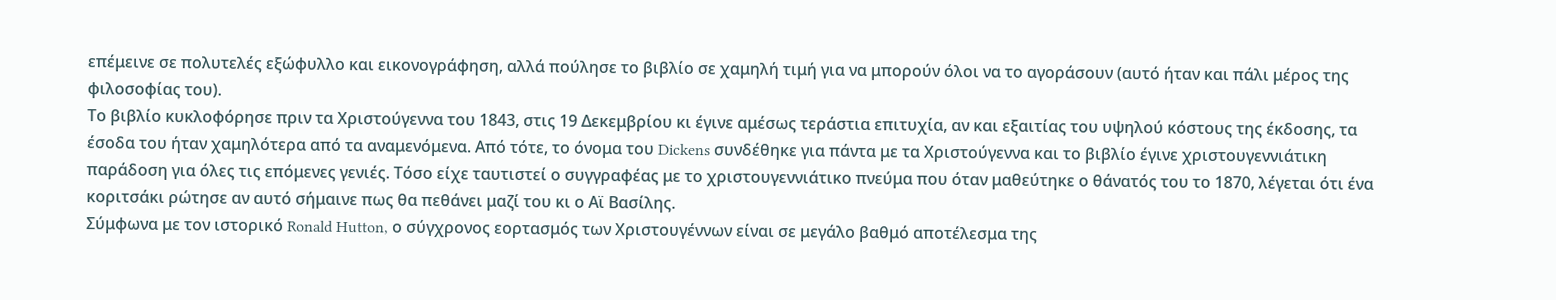επέμεινε σε πολυτελές εξώφυλλο και εικονογράφηση, αλλά πούλησε το βιβλίο σε χαμηλή τιμή για να μπορούν όλοι να το αγοράσουν (αυτό ήταν και πάλι μέρος της φιλοσοφίας του).
Το βιβλίο κυκλοφόρησε πριν τα Χριστούγεννα του 1843, στις 19 Δεκεμβρίου κι έγινε αμέσως τεράστια επιτυχία, αν και εξαιτίας του υψηλού κόστους της έκδοσης, τα έσοδα του ήταν χαμηλότερα από τα αναμενόμενα. Από τότε, το όνομα του Dickens συνδέθηκε για πάντα με τα Χριστούγεννα και το βιβλίο έγινε χριστουγεννιάτικη παράδοση για όλες τις επόμενες γενιές. Τόσο είχε ταυτιστεί ο συγγραφέας με το χριστουγεννιάτικο πνεύμα που όταν μαθεύτηκε ο θάνατός του το 1870, λέγεται ότι ένα κοριτσάκι ρώτησε αν αυτό σήμαινε πως θα πεθάνει μαζί του κι ο Αϊ Βασίλης.
Σύμφωνα με τον ιστορικό Ronald Hutton, ο σύγχρονος εορτασμός των Χριστουγέννων είναι σε μεγάλο βαθμό αποτέλεσμα της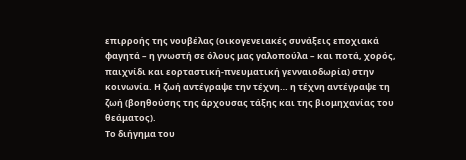επιρροής της νουβέλας (οικογενειακές συνάξεις εποχιακά φαγητά – η γνωστή σε όλους μας γαλοπούλα – και ποτά, χορός, παιχνίδι και εορταστική-πνευματική γενναιοδωρία) στην κοινωνία. Η ζωή αντέγραψε την τέχνη… η τέχνη αντέγραψε τη ζωή (βοηθούσης της άρχουσας τάξης και της βιομηχανίας του θεάματος).
Το διήγημα του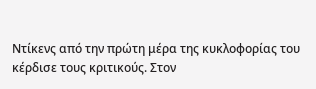Ντίκενς από την πρώτη μέρα της κυκλοφορίας του κέρδισε τους κριτικούς. Στον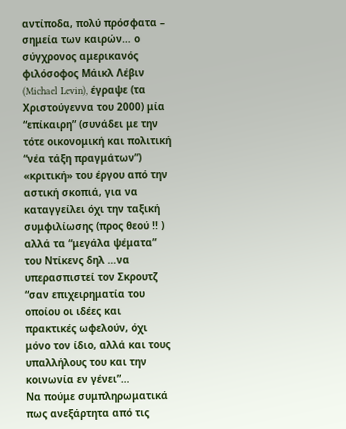αντίποδα, πολύ πρόσφατα – σημεία των καιρών… ο σύγχρονος αμερικανός φιλόσοφος Μάικλ Λέβιν (Michael Levin), έγραψε (τα Χριστούγεννα του 2000) μία “επίκαιρη” (συνάδει με την τότε οικονομική και πολιτική “νέα τάξη πραγμάτων”) «κριτική» του έργου από την αστική σκοπιά, για να καταγγείλει όχι την ταξική συμφιλίωσης (προς θεού !! ) αλλά τα “μεγάλα ψέματα” του Ντίκενς δηλ …να υπερασπιστεί τον Σκρουτζ “σαν επιχειρηματία του οποίου οι ιδέες και πρακτικές ωφελούν, όχι μόνο τον ίδιο, αλλά και τους υπαλλήλους του και την κοινωνία εν γένει”…
Να πούμε συμπληρωματικά πως ανεξάρτητα από τις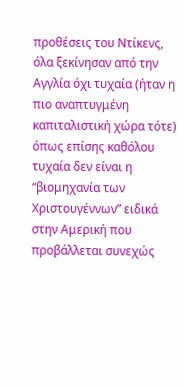προθέσεις του Ντίκενς, όλα ξεκίνησαν από την Αγγλία όχι τυχαία (ήταν η πιο αναπτυγμένη καπιταλιστική χώρα τότε) όπως επίσης καθόλου τυχαία δεν είναι η “βιομηχανία των Χριστουγέννων” ειδικά στην Αμερική που προβάλλεται συνεχώς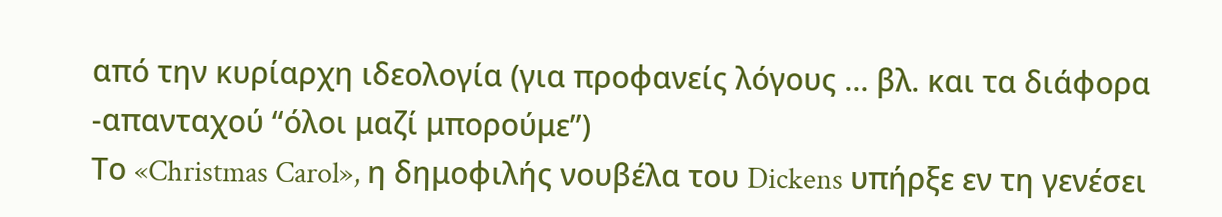από την κυρίαρχη ιδεολογία (για προφανείς λόγους … βλ. και τα διάφορα -απανταχού “όλοι μαζί μπορούμε”)
Το «Christmas Carol», η δημοφιλής νουβέλα του Dickens υπήρξε εν τη γενέσει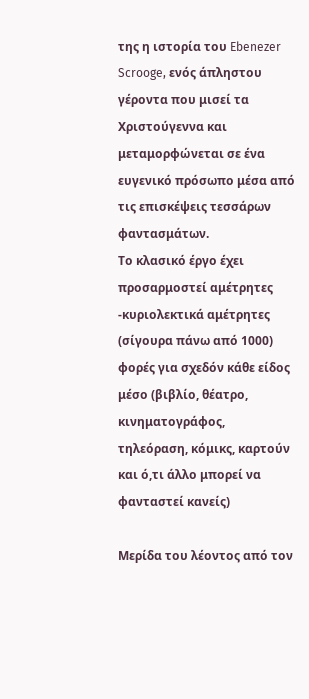της η ιστορία του Ebenezer Scrooge, ενός άπληστου γέροντα που μισεί τα Χριστούγεννα και μεταμορφώνεται σε ένα ευγενικό πρόσωπο μέσα από τις επισκέψεις τεσσάρων φαντασμάτων.
Το κλασικό έργο έχει προσαρμοστεί αμέτρητες -κυριολεκτικά αμέτρητες (σίγουρα πάνω από 1000) φορές για σχεδόν κάθε είδος μέσο (βιβλίο, θέατρο, κινηματογράφος, τηλεόραση, κόμικς, καρτούν και ό,τι άλλο μπορεί να φανταστεί κανείς)

Μερίδα του λέοντος από τον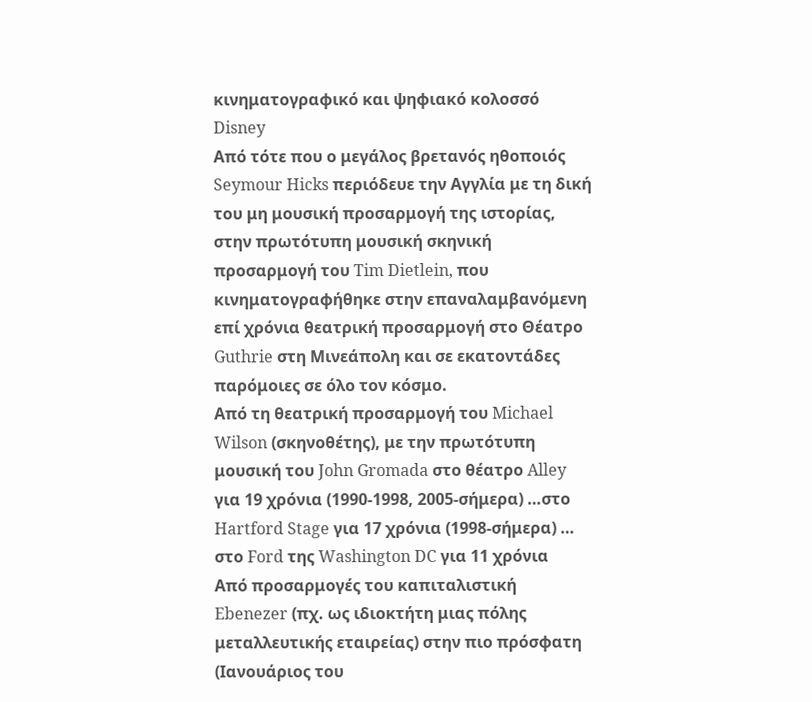κινηματογραφικό και ψηφιακό κολοσσό Disney
Από τότε που ο μεγάλος βρετανός ηθοποιός Seymour Hicks περιόδευε την Αγγλία με τη δική του μη μουσική προσαρμογή της ιστορίας, στην πρωτότυπη μουσική σκηνική προσαρμογή του Tim Dietlein, που κινηματογραφήθηκε στην επαναλαμβανόμενη επί χρόνια θεατρική προσαρμογή στο Θέατρο Guthrie στη Μινεάπολη και σε εκατοντάδες παρόμοιες σε όλο τον κόσμο.
Από τη θεατρική προσαρμογή του Michael Wilson (σκηνοθέτης), με την πρωτότυπη μουσική του John Gromada στο θέατρο Alley για 19 χρόνια (1990-1998, 2005-σήμερα) …στο Hartford Stage για 17 χρόνια (1998-σήμερα) … στο Ford της Washington DC για 11 χρόνια
Από προσαρμογές του καπιταλιστική Ebenezer (πχ. ως ιδιοκτήτη μιας πόλης μεταλλευτικής εταιρείας) στην πιο πρόσφατη (Ιανουάριος του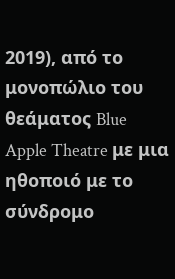2019), από το μονοπώλιο του θεάματος Blue Apple Theatre με μια ηθοποιό με το σύνδρομο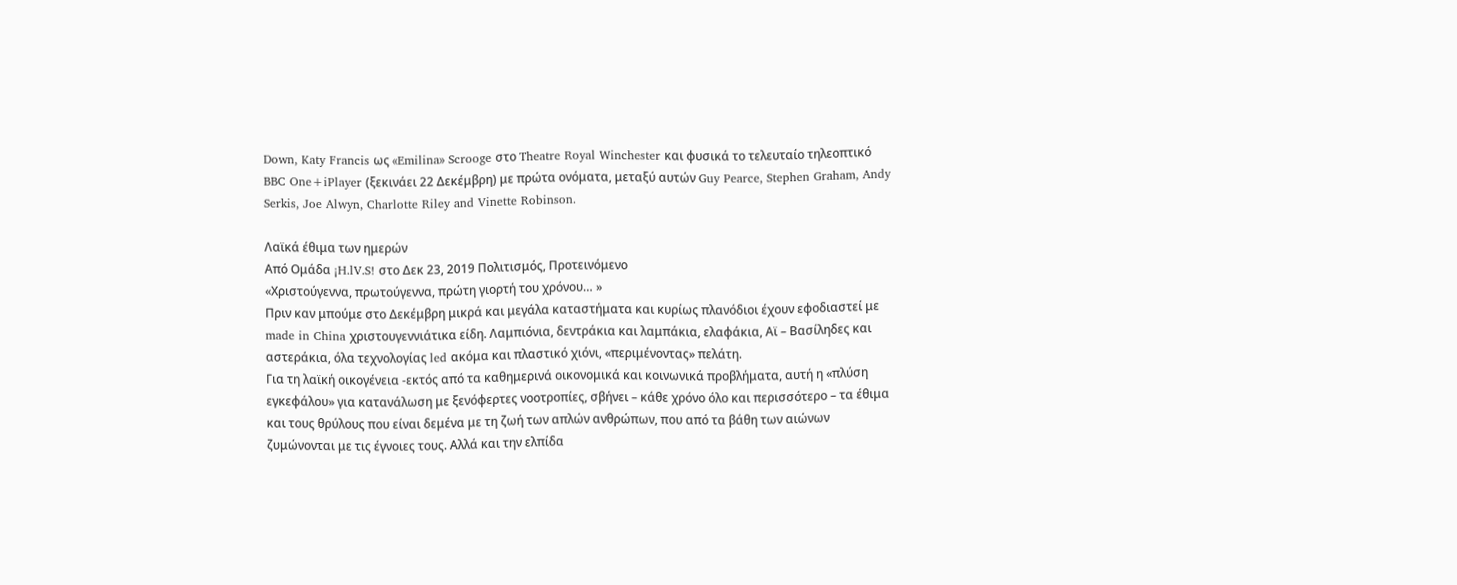Down, Katy Francis ως «Emilina» Scrooge στο Theatre Royal Winchester και φυσικά το τελευταίο τηλεοπτικό BBC One+iPlayer (ξεκινάει 22 Δεκέμβρη) με πρώτα ονόματα, μεταξύ αυτών Guy Pearce, Stephen Graham, Andy Serkis, Joe Alwyn, Charlotte Riley and Vinette Robinson.

Λαϊκά έθιμα των ημερών
Από Ομάδα ¡H.lV.S! στο Δεκ 23, 2019 Πολιτισμός, Προτεινόμενο
«Χριστούγεννα, πρωτούγεννα, πρώτη γιορτή του χρόνου… »
Πριν καν μπούμε στο Δεκέμβρη μικρά και μεγάλα καταστήματα και κυρίως πλανόδιοι έχουν εφοδιαστεί με made in China χριστουγεννιάτικα είδη. Λαμπιόνια, δεντράκια και λαμπάκια, ελαφάκια, Αϊ – Βασίληδες και αστεράκια, όλα τεχνολογίας led ακόμα και πλαστικό χιόνι, «περιμένοντας» πελάτη.
Για τη λαϊκή οικογένεια -εκτός από τα καθημερινά οικονομικά και κοινωνικά προβλήματα, αυτή η «πλύση εγκεφάλου» για κατανάλωση με ξενόφερτες νοοτροπίες, σβήνει – κάθε χρόνο όλο και περισσότερο – τα έθιμα και τους θρύλους που είναι δεμένα με τη ζωή των απλών ανθρώπων, που από τα βάθη των αιώνων ζυμώνονται με τις έγνοιες τους. Αλλά και την ελπίδα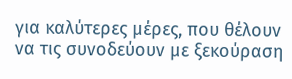για καλύτερες μέρες, που θέλουν να τις συνοδεύουν με ξεκούραση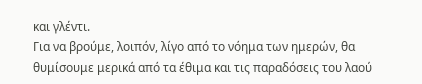και γλέντι.
Για να βρούμε, λοιπόν, λίγο από το νόημα των ημερών, θα θυμίσουμε μερικά από τα έθιμα και τις παραδόσεις του λαού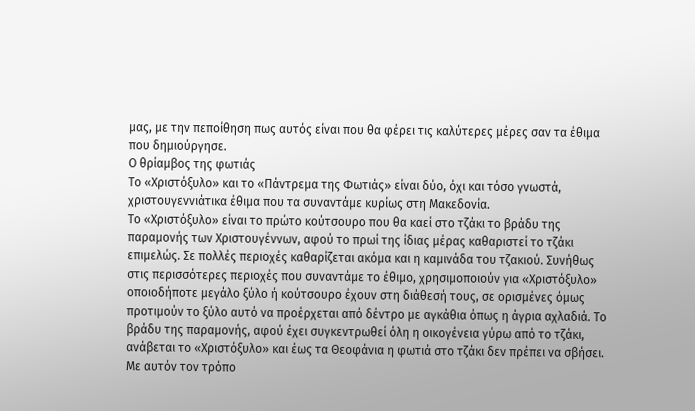μας, με την πεποίθηση πως αυτός είναι που θα φέρει τις καλύτερες μέρες σαν τα έθιμα που δημιούργησε.
Ο θρίαμβος της φωτιάς
Το «Χριστόξυλο» και το «Πάντρεμα της Φωτιάς» είναι δύο, όχι και τόσο γνωστά, χριστουγεννιάτικα έθιμα που τα συναντάμε κυρίως στη Μακεδονία.
Το «Χριστόξυλο» είναι το πρώτο κούτσουρο που θα καεί στο τζάκι το βράδυ της παραμονής των Χριστουγέννων, αφού το πρωί της ίδιας μέρας καθαριστεί το τζάκι επιμελώς. Σε πολλές περιοχές καθαρίζεται ακόμα και η καμινάδα του τζακιού. Συνήθως στις περισσότερες περιοχές που συναντάμε το έθιμο, χρησιμοποιούν για «Χριστόξυλο» οποιοδήποτε μεγάλο ξύλο ή κούτσουρο έχουν στη διάθεσή τους, σε ορισμένες όμως προτιμούν το ξύλο αυτό να προέρχεται από δέντρο με αγκάθια όπως η άγρια αχλαδιά. Το βράδυ της παραμονής, αφού έχει συγκεντρωθεί όλη η οικογένεια γύρω από το τζάκι, ανάβεται το «Χριστόξυλο» και έως τα Θεοφάνια η φωτιά στο τζάκι δεν πρέπει να σβήσει. Με αυτόν τον τρόπο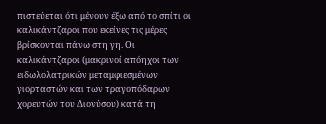πιστεύεται ότι μένουν έξω από το σπίτι οι καλικάντζαροι που εκείνες τις μέρες βρίσκονται πάνω στη γη. Οι καλικάντζαροι (μακρινοί απόηχοι των ειδωλολατρικών μεταμφιεσμένων γιορταστών και των τραγοπόδαρων χορευτών του Διονύσου) κατά τη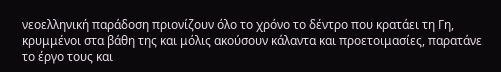νεοελληνική παράδοση πριονίζουν όλο το χρόνο το δέντρο που κρατάει τη Γη, κρυμμένοι στα βάθη της και μόλις ακούσουν κάλαντα και προετοιμασίες, παρατάνε το έργο τους και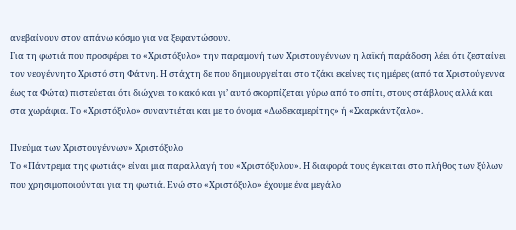ανεβαίνουν στον απάνω κόσμο για να ξεφαντώσουν.
Για τη φωτιά που προσφέρει το «Χριστόξυλο» την παραμονή των Χριστουγέννων η λαϊκή παράδοση λέει ότι ζεσταίνει τον νεογέννητο Χριστό στη Φάτνη. Η στάχτη δε που δημιουργείται στο τζάκι εκείνες τις ημέρες (από τα Χριστούγεννα έως τα Φώτα) πιστεύεται ότι διώχνει το κακό και γι’ αυτό σκορπίζεται γύρω από το σπίτι, στους στάβλους αλλά και στα χωράφια. Το «Χριστόξυλο» συναντιέται και με το όνομα «Δωδεκαμερίτης» ή «Σκαρκάντζαλο».

Πνεύμα των Χριστουγέννων» Χριστόξυλο
Το «Πάντρεμα της φωτιάς» είναι μια παραλλαγή του «Χριστόξυλου». Η διαφορά τους έγκειται στο πλήθος των ξύλων που χρησιμοποιούνται για τη φωτιά. Ενώ στο «Χριστόξυλο» έχουμε ένα μεγάλο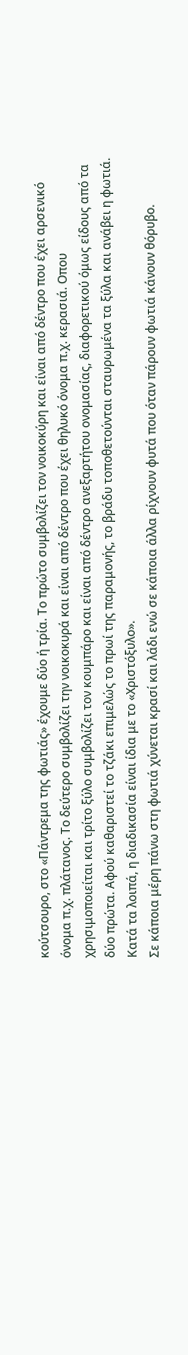κούτσουρο, στο «Πάντρεμα της φωτιάς» έχουμε δύο ή τρία. Το πρώτο συμβολίζει τον νοικοκύρη και είναι από δέντρο που έχει αρσενικό όνομα π.χ. πλάτανος. Το δεύτερο συμβολίζει την νοικοκυρά και είναι από δέντρο που έχει θηλυκό όνομα π.χ. κερασιά. Οπου χρησιμοποιείται και τρίτο ξύλο συμβολίζει τον κουμπάρο και είναι από δέντρο ανεξαρτήτου ονομασίας, διαφορετικού όμως είδους από τα δύο πρώτα. Αφού καθαριστεί το τζάκι επιμελώς το πρωί της παραμονής, το βράδυ τοποθετούνται σταυρωμένα τα ξύλα και ανάβει η φωτιά. Κατά τα λοιπά, η διαδικασία είναι ίδια με το «Χριστόξυλο».
Σε κάποια μέρη πάνω στη φωτιά χύνεται κρασί και λάδι ενώ σε κάποια άλλα ρίχνουν φυτά που όταν πάρουν φωτιά κάνουν θόρυβο.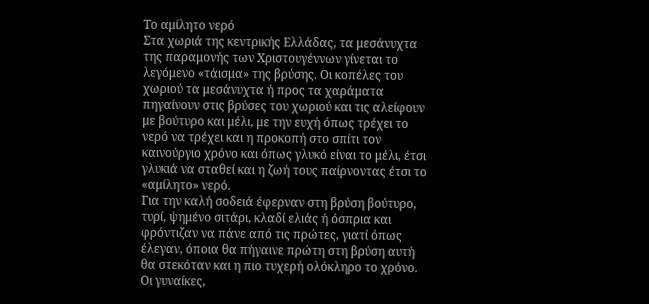Το αμίλητο νερό
Στα χωριά της κεντρικής Ελλάδας, τα μεσάνυχτα της παραμονής των Χριστουγέννων γίνεται το λεγόμενο «τάισμα» της βρύσης. Οι κοπέλες του χωριού τα μεσάνυχτα ή προς τα χαράματα πηγαίνουν στις βρύσες του χωριού και τις αλείφουν με βούτυρο και μέλι, με την ευχή όπως τρέχει το νερό να τρέχει και η προκοπή στο σπίτι τον καινούργιο χρόνο και όπως γλυκό είναι το μέλι, έτσι γλυκιά να σταθεί και η ζωή τους παίρνοντας έτσι το «αμίλητο» νερό.
Για την καλή σοδειά έφερναν στη βρύση βούτυρο, τυρί, ψημένο σιτάρι, κλαδί ελιάς ή όσπρια και φρόντιζαν να πάνε από τις πρώτες, γιατί όπως έλεγαν, όποια θα πήγαινε πρώτη στη βρύση αυτή θα στεκόταν και η πιο τυχερή ολόκληρο το χρόνο. Οι γυναίκες,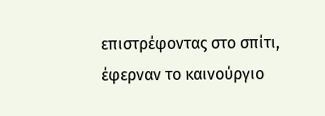επιστρέφοντας στο σπίτι, έφερναν το καινούργιο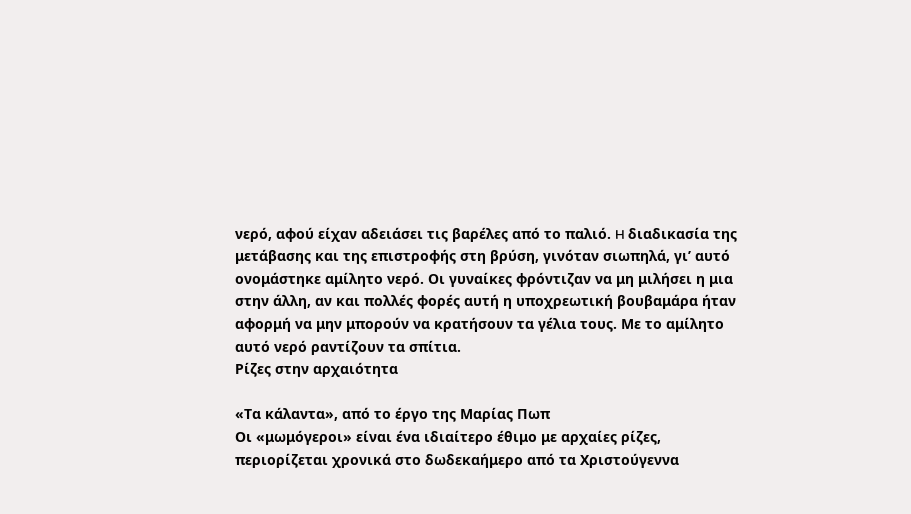νερό, αφού είχαν αδειάσει τις βαρέλες από το παλιό. H διαδικασία της μετάβασης και της επιστροφής στη βρύση, γινόταν σιωπηλά, γι’ αυτό ονομάστηκε αμίλητο νερό. Οι γυναίκες φρόντιζαν να μη μιλήσει η μια στην άλλη, αν και πολλές φορές αυτή η υποχρεωτική βουβαμάρα ήταν αφορμή να μην μπορούν να κρατήσουν τα γέλια τους. Με το αμίλητο αυτό νερό ραντίζουν τα σπίτια.
Ρίζες στην αρχαιότητα

«Τα κάλαντα», από το έργο της Μαρίας Πωπ
Οι «μωμόγεροι» είναι ένα ιδιαίτερο έθιμο με αρχαίες ρίζες, περιορίζεται χρονικά στο δωδεκαήμερο από τα Χριστούγεννα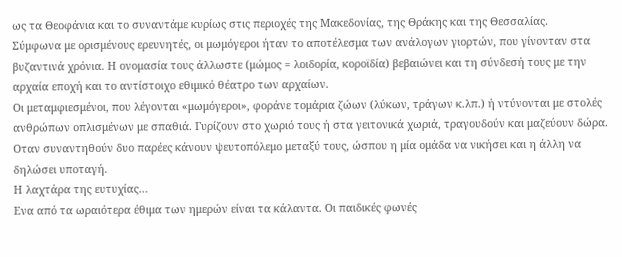ως τα Θεοφάνια και το συναντάμε κυρίως στις περιοχές της Μακεδονίας, της Θράκης και της Θεσσαλίας.
Σύμφωνα με ορισμένους ερευνητές, οι μωμόγεροι ήταν το αποτέλεσμα των ανάλογων γιορτών, που γίνονταν στα βυζαντινά χρόνια. Η ονομασία τους άλλωστε (μώμος = λοιδορία, κοροϊδία) βεβαιώνει και τη σύνδεσή τους με την αρχαία εποχή και το αντίστοιχο εθιμικό θέατρο των αρχαίων.
Οι μεταμφιεσμένοι, που λέγονται «μωμόγεροι», φοράνε τομάρια ζώων (λύκων, τράγων κ.λπ.) ή ντύνονται με στολές ανθρώπων οπλισμένων με σπαθιά. Γυρίζουν στο χωριό τους ή στα γειτονικά χωριά, τραγουδούν και μαζεύουν δώρα. Οταν συναντηθούν δυο παρέες κάνουν ψευτοπόλεμο μεταξύ τους, ώσπου η μία ομάδα να νικήσει και η άλλη να δηλώσει υποταγή.
Η λαχτάρα της ευτυχίας…
Ενα από τα ωραιότερα έθιμα των ημερών είναι τα κάλαντα. Οι παιδικές φωνές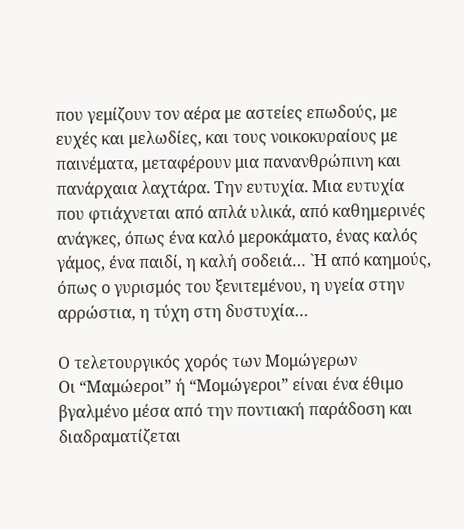που γεμίζουν τον αέρα με αστείες επωδούς, με ευχές και μελωδίες, και τους νοικοκυραίους με παινέματα, μεταφέρουν μια πανανθρώπινη και πανάρχαια λαχτάρα. Την ευτυχία. Μια ευτυχία που φτιάχνεται από απλά υλικά, από καθημερινές ανάγκες, όπως ένα καλό μεροκάματο, ένας καλός γάμος, ένα παιδί, η καλή σοδειά… `Η από καημούς, όπως ο γυρισμός του ξενιτεμένου, η υγεία στην αρρώστια, η τύχη στη δυστυχία…

Ο τελετουργικός χορός των Μομώγερων
Οι “Μαμώεροι” ή “Μομώγεροι” είναι ένα έθιμο βγαλμένο μέσα από την ποντιακή παράδοση και διαδραματίζεται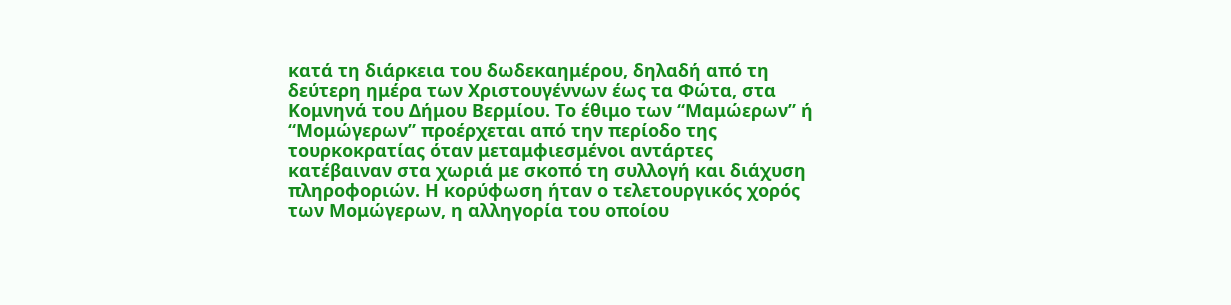κατά τη διάρκεια του δωδεκαημέρου, δηλαδή από τη δεύτερη ημέρα των Χριστουγέννων έως τα Φώτα, στα Κομνηνά του Δήμου Βερμίου. Το έθιμο των “Μαμώερων” ή “Μομώγερων” προέρχεται από την περίοδο της τουρκοκρατίας όταν μεταμφιεσμένοι αντάρτες κατέβαιναν στα χωριά με σκοπό τη συλλογή και διάχυση πληροφοριών. Η κορύφωση ήταν ο τελετουργικός χορός των Μομώγερων, η αλληγορία του οποίου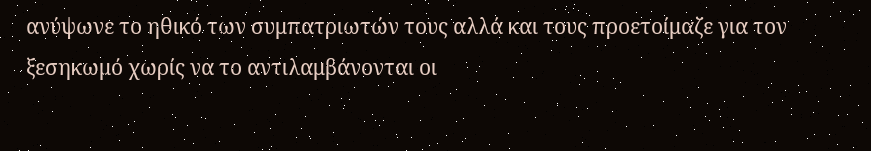ανύψωνε το ηθικό των συμπατριωτών τους αλλά και τους προετοίμαζε για τον ξεσηκωμό χωρίς να το αντιλαμβάνονται οι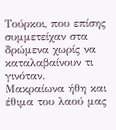Τούρκοι, που επίσης συμμετείχαν στα δρώμενα χωρίς να καταλαβαίνουν τι γινόταν.
Μακραίωνα ήθη και έθιμα του λαού μας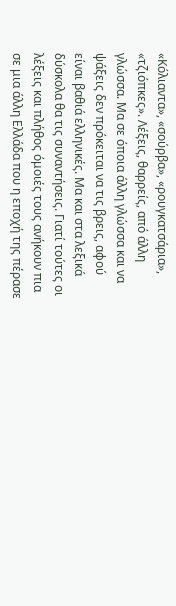«Κόλιαντα», «σούρβα», «ρουγκατσάρια», «τζιόπκες». Λέξεις, θαρρείς, από άλλη γλώσσα. Μα σε όποια άλλη γλώσσα και να ψάξεις δεν πρόκειται να τις βρεις, αφού είναι βαθιά ελληνικές. Μα και στα λεξικά δύσκολα θα τις συναντήσεις. Γιατί τούτες οι λέξεις και πλήθος όμοιές τους ανήκουν πια σε μια άλλη Ελλάδα που η εποχή της πέρασε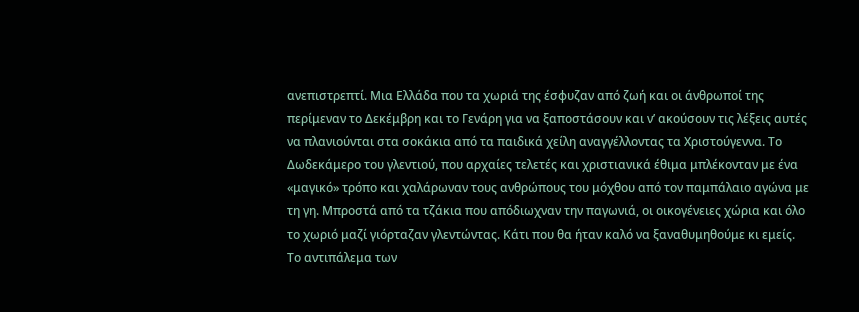ανεπιστρεπτί. Μια Ελλάδα που τα χωριά της έσφυζαν από ζωή και οι άνθρωποί της περίμεναν το Δεκέμβρη και το Γενάρη για να ξαποστάσουν και ν’ ακούσουν τις λέξεις αυτές να πλανιούνται στα σοκάκια από τα παιδικά χείλη αναγγέλλοντας τα Χριστούγεννα. Το Δωδεκάμερο του γλεντιού, που αρχαίες τελετές και χριστιανικά έθιμα μπλέκονταν με ένα «μαγικό» τρόπο και χαλάρωναν τους ανθρώπους του μόχθου από τον παμπάλαιο αγώνα με τη γη. Μπροστά από τα τζάκια που απόδιωχναν την παγωνιά, οι οικογένειες χώρια και όλο το χωριό μαζί γιόρταζαν γλεντώντας. Κάτι που θα ήταν καλό να ξαναθυμηθούμε κι εμείς.
Το αντιπάλεμα των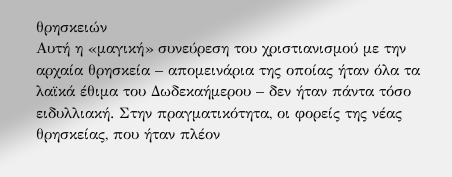θρησκειών
Αυτή η «μαγική» συνεύρεση του χριστιανισμού με την αρχαία θρησκεία – απομεινάρια της οποίας ήταν όλα τα λαϊκά έθιμα του Δωδεκαήμερου – δεν ήταν πάντα τόσο ειδυλλιακή. Στην πραγματικότητα, οι φορείς της νέας θρησκείας, που ήταν πλέον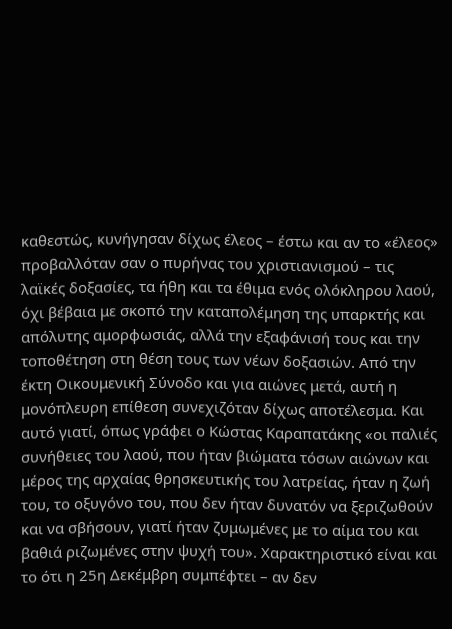καθεστώς, κυνήγησαν δίχως έλεος – έστω και αν το «έλεος» προβαλλόταν σαν ο πυρήνας του χριστιανισμού – τις λαϊκές δοξασίες, τα ήθη και τα έθιμα ενός ολόκληρου λαού, όχι βέβαια με σκοπό την καταπολέμηση της υπαρκτής και απόλυτης αμορφωσιάς, αλλά την εξαφάνισή τους και την τοποθέτηση στη θέση τους των νέων δοξασιών. Από την έκτη Οικουμενική Σύνοδο και για αιώνες μετά, αυτή η μονόπλευρη επίθεση συνεχιζόταν δίχως αποτέλεσμα. Και αυτό γιατί, όπως γράφει ο Κώστας Καραπατάκης «οι παλιές συνήθειες του λαού, που ήταν βιώματα τόσων αιώνων και μέρος της αρχαίας θρησκευτικής του λατρείας, ήταν η ζωή του, το οξυγόνο του, που δεν ήταν δυνατόν να ξεριζωθούν και να σβήσουν, γιατί ήταν ζυμωμένες με το αίμα του και βαθιά ριζωμένες στην ψυχή του». Χαρακτηριστικό είναι και το ότι η 25η Δεκέμβρη συμπέφτει – αν δεν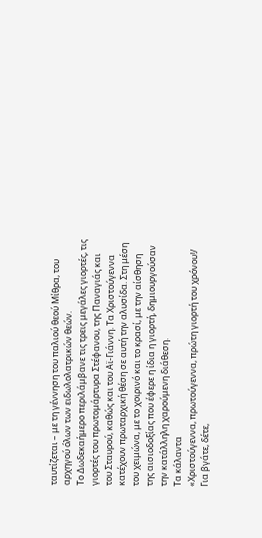ταυτίζεται – με τη γέννηση του παλιού θεού Μίθρα, του αρχηγού όλων των ειδωλολατρικών θεών.
Το Δωδεκαήμερο περιλάμβανε τις τρεις μεγάλες γιορτές, τις γιορτές του πρωτομάρτυρα Στέφανου, της Παναγιάς και του Σταυρού, καθώς και του Αϊ-Γιάννη. Τα Χριστούγεννα κατέχουν πρωταρχική θέση σε αυτή την αλυσίδα. Στη μέση του χειμώνα, με το χοιρινό και το κρασί, με την αίσθηση της αισιοδοξίας που έφερε η ίδια η γιορτή, δημιουργούσαν την κατάλληλη χαρούμενη διάθεση.
Τα κάλαντα
«Χριστούγεννα, πρωτούγεννα, πρώτη γιορτή του χρόνου!/ Για βγάτε, δέτε,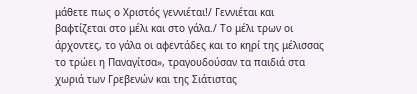μάθετε πως ο Χριστός γεννιέται!/ Γεννιέται και βαφτίζεται στο μέλι και στο γάλα./ Το μέλι τρων οι άρχοντες, το γάλα οι αφεντάδες και το κηρί της μέλισσας το τρώει η Παναγίτσα», τραγουδούσαν τα παιδιά στα χωριά των Γρεβενών και της Σιάτιστας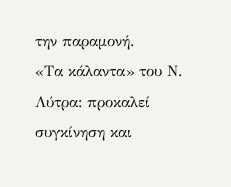την παραμονή.
«Τα κάλαντα» του Ν. Λύτρα: προκαλεί συγκίνηση και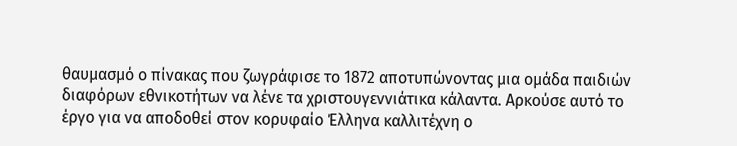θαυμασμό ο πίνακας που ζωγράφισε το 1872 αποτυπώνοντας μια ομάδα παιδιών διαφόρων εθνικοτήτων να λένε τα χριστουγεννιάτικα κάλαντα. Αρκούσε αυτό το έργο για να αποδοθεί στον κορυφαίο Έλληνα καλλιτέχνη ο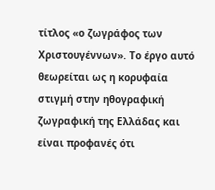τίτλος «ο ζωγράφος των Χριστουγέννων». Το έργο αυτό θεωρείται ως η κορυφαία στιγμή στην ηθογραφική ζωγραφική της Ελλάδας και είναι προφανές ότι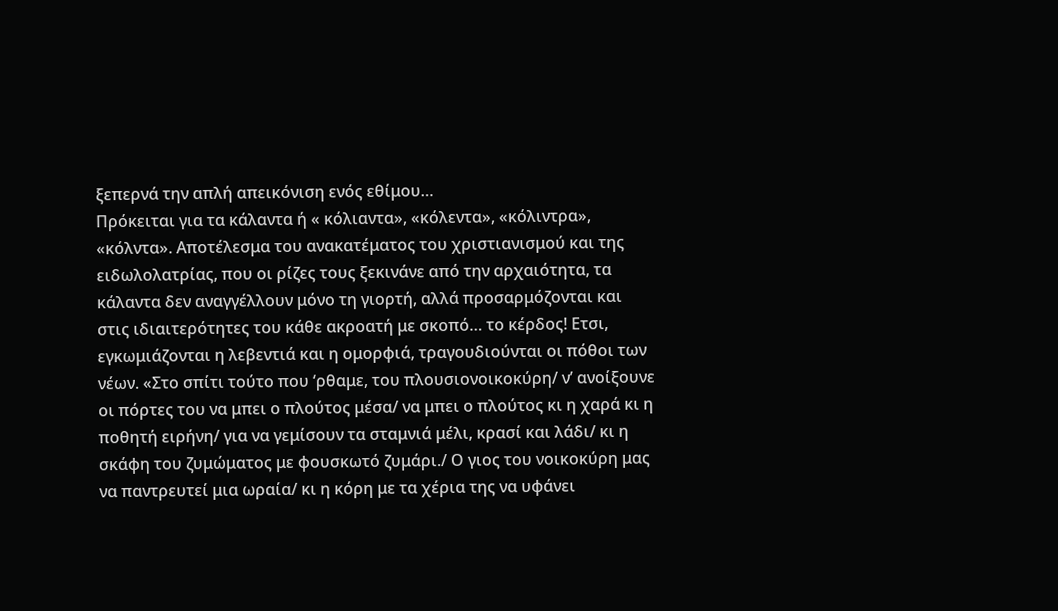ξεπερνά την απλή απεικόνιση ενός εθίμου…
Πρόκειται για τα κάλαντα ή « κόλιαντα», «κόλεντα», «κόλιντρα», «κόλντα». Αποτέλεσμα του ανακατέματος του χριστιανισμού και της ειδωλολατρίας, που οι ρίζες τους ξεκινάνε από την αρχαιότητα, τα κάλαντα δεν αναγγέλλουν μόνο τη γιορτή, αλλά προσαρμόζονται και στις ιδιαιτερότητες του κάθε ακροατή με σκοπό… το κέρδος! Ετσι, εγκωμιάζονται η λεβεντιά και η ομορφιά, τραγουδιούνται οι πόθοι των νέων. «Στο σπίτι τούτο που ‘ρθαμε, του πλουσιονοικοκύρη/ ν’ ανοίξουνε οι πόρτες του να μπει ο πλούτος μέσα/ να μπει ο πλούτος κι η χαρά κι η ποθητή ειρήνη/ για να γεμίσουν τα σταμνιά μέλι, κρασί και λάδι/ κι η σκάφη του ζυμώματος με φουσκωτό ζυμάρι./ Ο γιος του νοικοκύρη μας να παντρευτεί μια ωραία/ κι η κόρη με τα χέρια της να υφάνει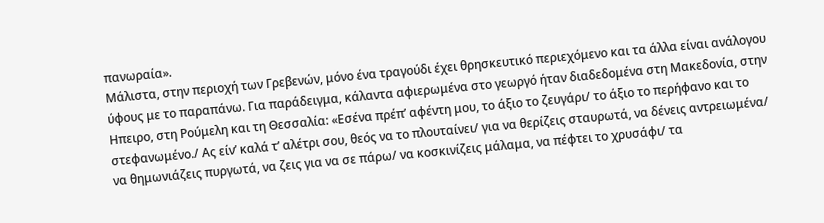πανωραία».
Μάλιστα, στην περιοχή των Γρεβενών, μόνο ένα τραγούδι έχει θρησκευτικό περιεχόμενο και τα άλλα είναι ανάλογου ύφους με το παραπάνω. Για παράδειγμα, κάλαντα αφιερωμένα στο γεωργό ήταν διαδεδομένα στη Μακεδονία, στην Ηπειρο, στη Ρούμελη και τη Θεσσαλία: «Εσένα πρέπ’ αφέντη μου, το άξιο το ζευγάρι/ το άξιο το περήφανο και το στεφανωμένο./ Ας είν’ καλά τ’ αλέτρι σου, θεός να το πλουταίνει/ για να θερίζεις σταυρωτά, να δένεις αντρειωμένα/ να θημωνιάζεις πυργωτά, να ζεις για να σε πάρω/ να κοσκινίζεις μάλαμα, να πέφτει το χρυσάφι/ τα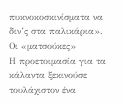πυκνοκοσκινίσματα να διν’ς στα παλικάρια».
Οι «ματσούκες»
Η προετοιμασία για τα κάλαντα ξεκινούσε τουλάχιστον ένα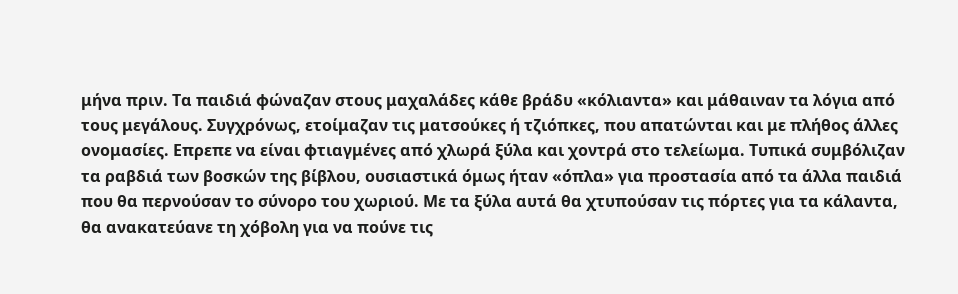μήνα πριν. Τα παιδιά φώναζαν στους μαχαλάδες κάθε βράδυ «κόλιαντα» και μάθαιναν τα λόγια από τους μεγάλους. Συγχρόνως, ετοίμαζαν τις ματσούκες ή τζιόπκες, που απατώνται και με πλήθος άλλες ονομασίες. Επρεπε να είναι φτιαγμένες από χλωρά ξύλα και χοντρά στο τελείωμα. Τυπικά συμβόλιζαν τα ραβδιά των βοσκών της βίβλου, ουσιαστικά όμως ήταν «όπλα» για προστασία από τα άλλα παιδιά που θα περνούσαν το σύνορο του χωριού. Με τα ξύλα αυτά θα χτυπούσαν τις πόρτες για τα κάλαντα, θα ανακατεύανε τη χόβολη για να πούνε τις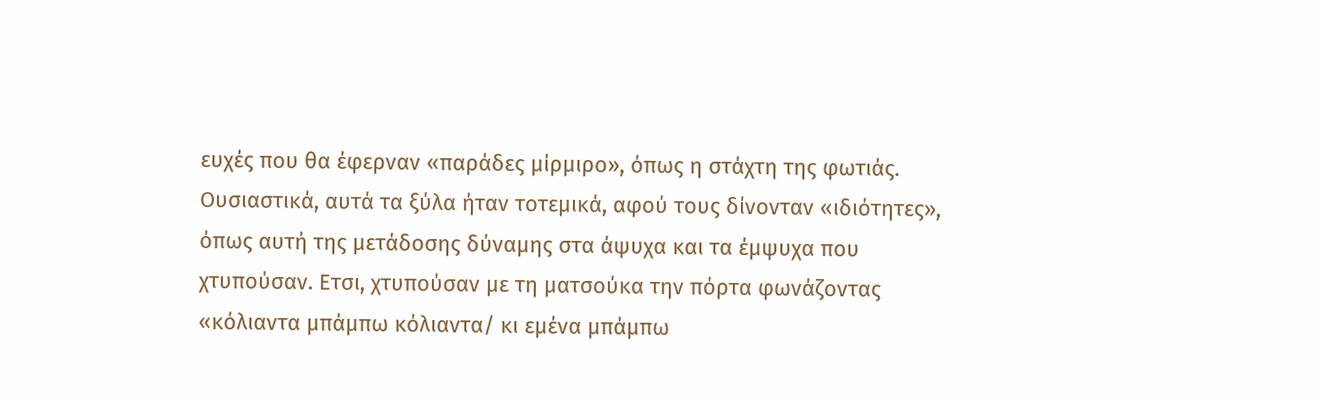ευχές που θα έφερναν «παράδες μίρμιρο», όπως η στάχτη της φωτιάς. Ουσιαστικά, αυτά τα ξύλα ήταν τοτεμικά, αφού τους δίνονταν «ιδιότητες», όπως αυτή της μετάδοσης δύναμης στα άψυχα και τα έμψυχα που χτυπούσαν. Ετσι, χτυπούσαν με τη ματσούκα την πόρτα φωνάζοντας «κόλιαντα μπάμπω κόλιαντα/ κι εμένα μπάμπω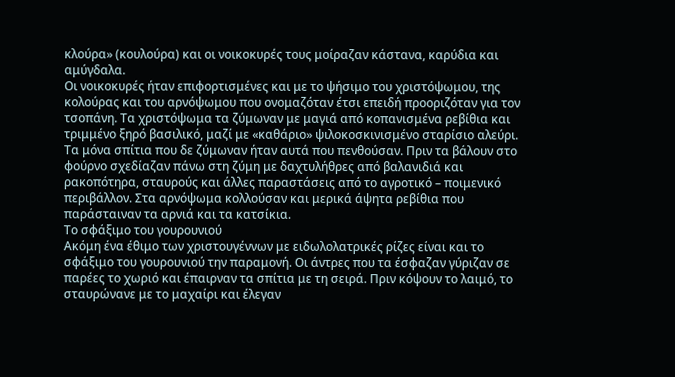κλούρα» (κουλούρα) και οι νοικοκυρές τους μοίραζαν κάστανα, καρύδια και αμύγδαλα.
Οι νοικοκυρές ήταν επιφορτισμένες και με το ψήσιμο του χριστόψωμου, της κολούρας και του αρνόψωμου που ονομαζόταν έτσι επειδή προοριζόταν για τον τσοπάνη. Τα χριστόψωμα τα ζύμωναν με μαγιά από κοπανισμένα ρεβίθια και τριμμένο ξηρό βασιλικό, μαζί με «καθάριο» ψιλοκοσκινισμένο σταρίσιο αλεύρι. Τα μόνα σπίτια που δε ζύμωναν ήταν αυτά που πενθούσαν. Πριν τα βάλουν στο φούρνο σχεδίαζαν πάνω στη ζύμη με δαχτυλήθρες από βαλανιδιά και ρακοπότηρα, σταυρούς και άλλες παραστάσεις από το αγροτικό – ποιμενικό περιβάλλον. Στα αρνόψωμα κολλούσαν και μερικά άψητα ρεβίθια που παράσταιναν τα αρνιά και τα κατσίκια.
Το σφάξιμο του γουρουνιού
Ακόμη ένα έθιμο των χριστουγέννων με ειδωλολατρικές ρίζες είναι και το σφάξιμο του γουρουνιού την παραμονή. Οι άντρες που τα έσφαζαν γύριζαν σε παρέες το χωριό και έπαιρναν τα σπίτια με τη σειρά. Πριν κόψουν το λαιμό, το σταυρώνανε με το μαχαίρι και έλεγαν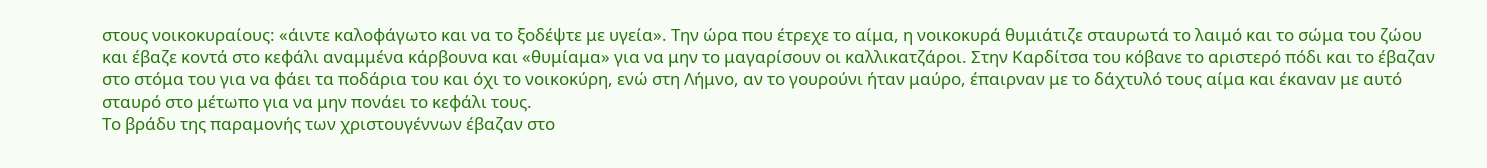στους νοικοκυραίους: «άιντε καλοφάγωτο και να το ξοδέψτε με υγεία». Την ώρα που έτρεχε το αίμα, η νοικοκυρά θυμιάτιζε σταυρωτά το λαιμό και το σώμα του ζώου και έβαζε κοντά στο κεφάλι αναμμένα κάρβουνα και «θυμίαμα» για να μην το μαγαρίσουν οι καλλικατζάροι. Στην Καρδίτσα του κόβανε το αριστερό πόδι και το έβαζαν στο στόμα του για να φάει τα ποδάρια του και όχι το νοικοκύρη, ενώ στη Λήμνο, αν το γουρούνι ήταν μαύρο, έπαιρναν με το δάχτυλό τους αίμα και έκαναν με αυτό σταυρό στο μέτωπο για να μην πονάει το κεφάλι τους.
Το βράδυ της παραμονής των χριστουγέννων έβαζαν στο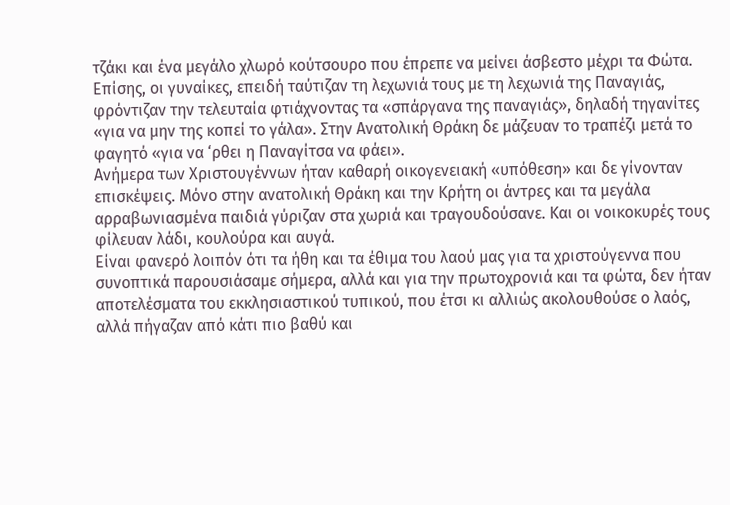τζάκι και ένα μεγάλο χλωρό κούτσουρο που έπρεπε να μείνει άσβεστο μέχρι τα Φώτα. Επίσης, οι γυναίκες, επειδή ταύτιζαν τη λεχωνιά τους με τη λεχωνιά της Παναγιάς, φρόντιζαν την τελευταία φτιάχνοντας τα «σπάργανα της παναγιάς», δηλαδή τηγανίτες «για να μην της κοπεί το γάλα». Στην Ανατολική Θράκη δε μάζευαν το τραπέζι μετά το φαγητό «για να ‘ρθει η Παναγίτσα να φάει».
Ανήμερα των Χριστουγέννων ήταν καθαρή οικογενειακή «υπόθεση» και δε γίνονταν επισκέψεις. Μόνο στην ανατολική Θράκη και την Κρήτη οι άντρες και τα μεγάλα αρραβωνιασμένα παιδιά γύριζαν στα χωριά και τραγουδούσανε. Και οι νοικοκυρές τους φίλευαν λάδι, κουλούρα και αυγά.
Είναι φανερό λοιπόν ότι τα ήθη και τα έθιμα του λαού μας για τα χριστούγεννα που συνοπτικά παρουσιάσαμε σήμερα, αλλά και για την πρωτοχρονιά και τα φώτα, δεν ήταν αποτελέσματα του εκκλησιαστικού τυπικού, που έτσι κι αλλιώς ακολουθούσε ο λαός, αλλά πήγαζαν από κάτι πιο βαθύ και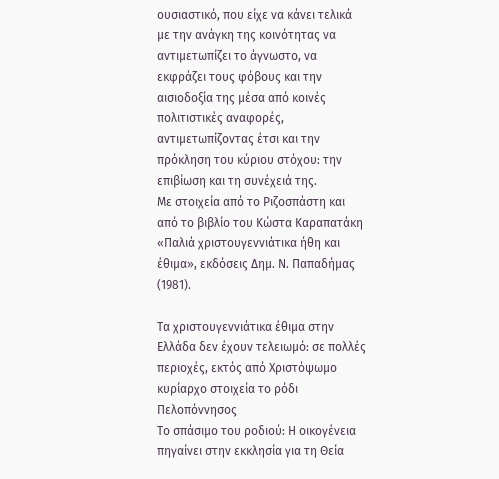ουσιαστικό, που είχε να κάνει τελικά με την ανάγκη της κοινότητας να αντιμετωπίζει το άγνωστο, να εκφράζει τους φόβους και την αισιοδοξία της μέσα από κοινές πολιτιστικές αναφορές, αντιμετωπίζοντας έτσι και την πρόκληση του κύριου στόχου: την επιβίωση και τη συνέχειά της.
Με στοιχεία από το Ριζοσπάστη και από το βιβλίο του Κώστα Καραπατάκη «Παλιά χριστουγεννιάτικα ήθη και έθιμα», εκδόσεις Δημ. Ν. Παπαδήμας (1981).

Τα χριστουγεννιάτικα έθιμα στην Ελλάδα δεν έχουν τελειωμό: σε πολλές περιοχές, εκτός από Χριστόψωμο κυρίαρχο στοιχεία το ρόδι
Πελοπόννησος
Το σπάσιμο του ροδιού: H οικογένεια πηγαίνει στην εκκλησία για τη Θεία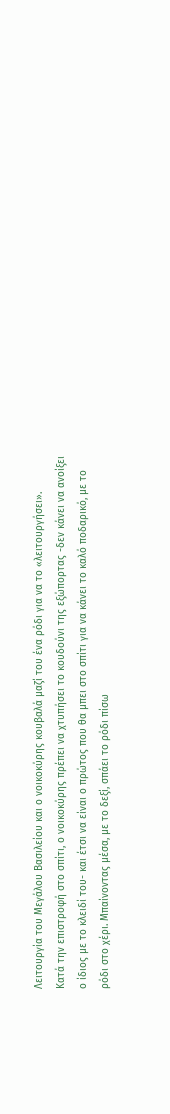Λειτουργία του Μεγάλου Βασιλείου και ο νοικοκύρης κουβαλά μαζί του ένα ρόδι για να το «λειτουργήσει».
Κατά την επιστροφή στο σπίτι, ο νοικοκύρης πρέπει να χτυπήσει το κουδούνι της εξώπορτας -δεν κάνει να ανοίξει ο ίδιος με το κλειδί του- και έτσι να είναι ο πρώτος που θα μπει στο σπίτι για να κάνει το καλό ποδαρικό, με το ρόδι στο χέρι. Μπαίνοντας μέσα, με το δεξί, σπάει το ρόδι πίσω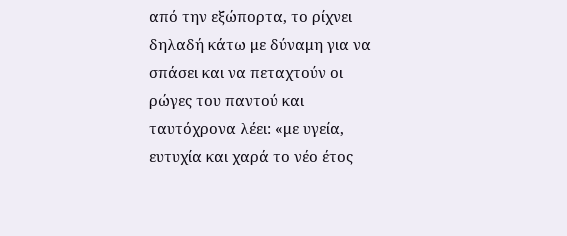από την εξώπορτα, το ρίχνει δηλαδή κάτω με δύναμη για να σπάσει και να πεταχτούν οι ρώγες του παντού και ταυτόχρονα λέει: «με υγεία, ευτυχία και χαρά το νέο έτος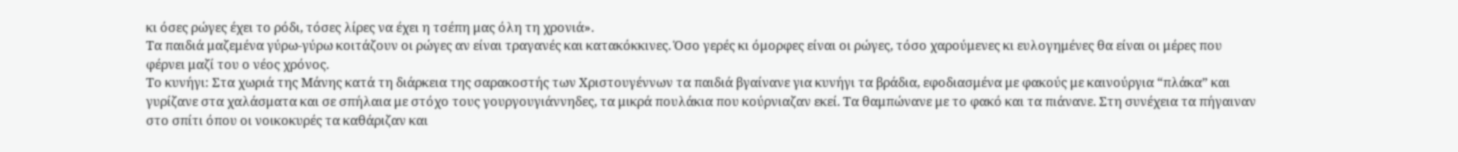κι όσες ρώγες έχει το ρόδι, τόσες λίρες να έχει η τσέπη μας όλη τη χρονιά».
Τα παιδιά μαζεμένα γύρω-γύρω κοιτάζουν οι ρώγες αν είναι τραγανές και κατακόκκινες. Όσο γερές κι όμορφες είναι οι ρώγες, τόσο χαρούμενες κι ευλογημένες θα είναι οι μέρες που φέρνει μαζί του ο νέος χρόνος.
Το κυνήγι: Στα χωριά της Μάνης κατά τη διάρκεια της σαρακοστής των Χριστουγέννων τα παιδιά βγαίνανε για κυνήγι τα βράδια, εφοδιασμένα με φακούς με καινούργια “πλάκα” και γυρίζανε στα χαλάσματα και σε σπήλαια με στόχο τους γουργουγιάννηδες, τα μικρά πουλάκια που κούρνιαζαν εκεί. Τα θαμπώνανε με το φακό και τα πιάνανε. Στη συνέχεια τα πήγαιναν στο σπίτι όπου οι νοικοκυρές τα καθάριζαν και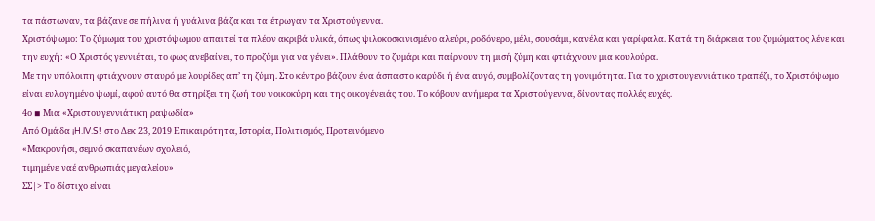τα πάστωναν, τα βάζανε σε πήλινα ή γυάλινα βάζα και τα έτρωγαν τα Χριστούγεννα.
Χριστόψωμο: Το ζύμωμα του χριστόψωμου απαιτεί τα πλέον ακριβά υλικά, όπως ψιλοκοσκινισμένο αλεύρι, ροδόνερο, μέλι, σουσάμι, κανέλα και γαρίφαλα. Κατά τη διάρκεια του ζυμώματος λένε και την ευχή: «Ο Χριστός γεννιέται, το φως ανεβαίνει, το προζύμι για να γένει». Πλάθουν το ζυμάρι και παίρνουν τη μισή ζύμη και φτιάχνουν μια κουλούρα.
Με την υπόλοιπη φτιάχνουν σταυρό με λουρίδες απ’ τη ζύμη. Στο κέντρο βάζουν ένα άσπαστο καρύδι ή ένα αυγό, συμβολίζοντας τη γονιμότητα. Για το χριστουγεννιάτικο τραπέζι, το Χριστόψωμο είναι ευλογημένο ψωμί, αφού αυτό θα στηρίξει τη ζωή του νοικοκύρη και της οικογένειάς του. Το κόβουν ανήμερα τα Χριστούγεννα, δίνοντας πολλές ευχές.
4ο ◾ Μια «Χριστουγεννιάτικη ραψωδία»
Από Ομάδα ¡H.lV.S! στο Δεκ 23, 2019 Επικαιρότητα, Ιστορία, Πολιτισμός, Προτεινόμενο
«Μακρονήσι, σεμνό σκαπανέων σχολειό,
τιμημένε ναέ ανθρωπιάς μεγαλείου»
ΣΣ|> Το δίστιχο είναι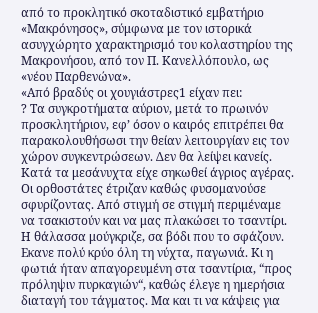από το προκλητικό σκοταδιστικό εμβατήριο «Μακρόνησος», σύμφωνα με τον ιστορικά ασυγχώρητο χαρακτηρισμό του κολαστηρίου της Μακρονήσου, από τον Π. Κανελλόπουλο, ως «νέου Παρθενώνα».
«Από βραδύς οι χουγιάστρες1 είχαν πει:
? Τα συγκροτήματα αύριον, μετά το πρωινόν προσκλητήριον, εφ’ όσον ο καιρός επιτρέπει θα παρακολουθήσωσι την θείαν λειτουργίαν εις τον χώρον συγκεντρώσεων. Δεν θα λείψει κανείς.
Κατά τα μεσάνυχτα είχε σηκωθεί άγριος αγέρας. Οι ορθοστάτες έτριζαν καθώς φυσομανούσε σφυρίζοντας. Από στιγμή σε στιγμή περιμέναμε να τσακιστούν και να μας πλακώσει το τσαντίρι. Η θάλασσα μούγκριζε, σα βόδι που το σφάζουν. Εκανε πολύ κρύο όλη τη νύχτα, παγωνιά. Κι η φωτιά ήταν απαγορευμένη στα τσαντίρια, “προς πρόληψιν πυρκαγιών“, καθώς έλεγε η ημερήσια διαταγή του τάγματος. Μα και τι να κάψεις για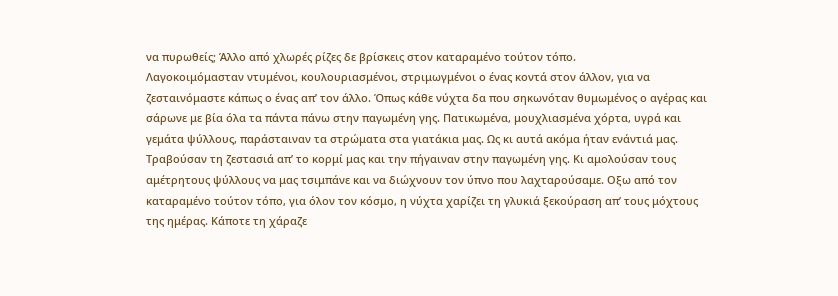να πυρωθείς; Άλλο από χλωρές ρίζες δε βρίσκεις στον καταραμένο τούτον τόπο.
Λαγοκοιμόμασταν ντυμένοι, κουλουριασμένοι, στριμωγμένοι ο ένας κοντά στον άλλον, για να ζεσταινόμαστε κάπως ο ένας απ’ τον άλλο. Όπως κάθε νύχτα δα που σηκωνόταν θυμωμένος ο αγέρας και σάρωνε με βία όλα τα πάντα πάνω στην παγωμένη γης. Πατικωμένα, μουχλιασμένα χόρτα, υγρά και γεμάτα ψύλλους, παράσταιναν τα στρώματα στα γιατάκια μας. Ως κι αυτά ακόμα ήταν ενάντιά μας. Τραβούσαν τη ζεστασιά απ’ το κορμί μας και την πήγαιναν στην παγωμένη γης. Κι αμολούσαν τους αμέτρητους ψύλλους να μας τσιμπάνε και να διώχνουν τον ύπνο που λαχταρούσαμε. Οξω από τον καταραμένο τούτον τόπο, για όλον τον κόσμο, η νύχτα χαρίζει τη γλυκιά ξεκούραση απ’ τους μόχτους της ημέρας. Κάποτε τη χάραζε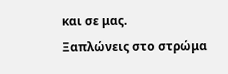και σε μας.
Ξαπλώνεις στο στρώμα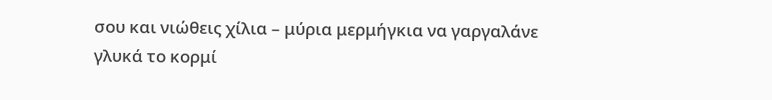σου και νιώθεις χίλια – μύρια μερμήγκια να γαργαλάνε γλυκά το κορμί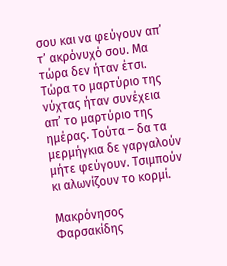σου και να φεύγουν απ’ τ’ ακρόνυχό σου. Μα τώρα δεν ήταν έτσι. Τώρα το μαρτύριο της νύχτας ήταν συνέχεια απ’ το μαρτύριο της ημέρας. Τούτα – δα τα μερμήγκια δε γαργαλούν μήτε φεύγουν. Τσιμπούν κι αλωνίζουν το κορμί.

Μακρόνησος Φαρσακίδης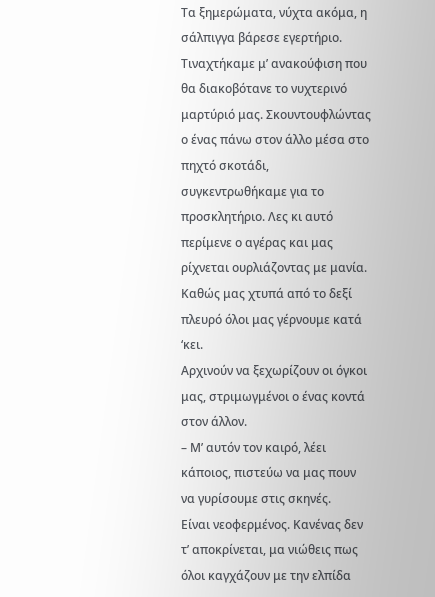Τα ξημερώματα, νύχτα ακόμα, η σάλπιγγα βάρεσε εγερτήριο. Τιναχτήκαμε μ’ ανακούφιση που θα διακοβότανε το νυχτερινό μαρτύριό μας. Σκουντουφλώντας ο ένας πάνω στον άλλο μέσα στο πηχτό σκοτάδι, συγκεντρωθήκαμε για το προσκλητήριο. Λες κι αυτό περίμενε ο αγέρας και μας ρίχνεται ουρλιάζοντας με μανία. Καθώς μας χτυπά από το δεξί πλευρό όλοι μας γέρνουμε κατά ‘κει.
Αρχινούν να ξεχωρίζουν οι όγκοι μας, στριμωγμένοι ο ένας κοντά στον άλλον.
– Μ’ αυτόν τον καιρό, λέει κάποιος, πιστεύω να μας πουν να γυρίσουμε στις σκηνές.
Είναι νεοφερμένος. Κανένας δεν τ’ αποκρίνεται, μα νιώθεις πως όλοι καγχάζουν με την ελπίδα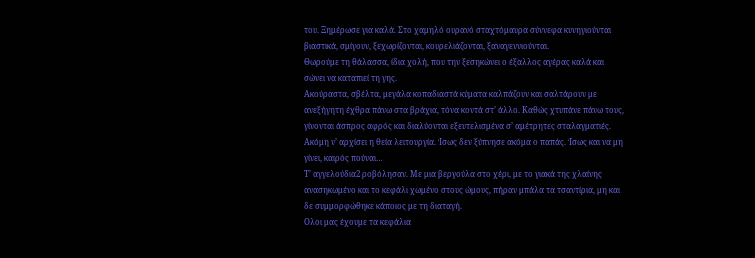του. Ξημέρωσε για καλά. Στο χαμηλό ουρανό σταχτόμαυρα σύννεφα κυνηγιούνται βιαστικά, σμίγουν, ξεχωρίζονται, κουρελιάζονται, ξαναγεννιούνται.
Θωρούμε τη θάλασσα, ίδια χολή, που την ξεσηκώνει ο έξαλλος αγέρας καλά και σώνει να καταπιεί τη γης.
Ακούραστα, σβέλτα, μεγάλα κοπαδιαστά κύματα καλπάζουν και σαλτάρουν με ανεξήγητη έχθρα πάνω στα βράχια, τόνα κοντά στ’ άλλο. Καθώς χτυπάνε πάνω τους, γίνονται άσπρος αφρός και διαλύονται εξευτελισμένα σ’ αμέτρητες σταλαγματιές.
Ακόμη ν’ αρχίσει η θεία λειτουργία. Ίσως δεν ξύπνησε ακόμα ο παπάς. Ίσως και να μη γίνει, καιρός πούναι…
Τ’ αγγελούδια2 ροβόλησαν. Με μια βεργούλα στο χέρι, με το γιακά της χλαίνης ανασηκωμένο και το κεφάλι χωμένο στους ώμους, πήραν μπάλα τα τσαντίρια, μη και δε συμμορφώθηκε κάποιος με τη διαταγή.
Ολοι μας έχουμε τα κεφάλια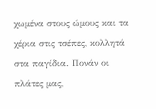χωμένα στους ώμους και τα χέρια στις τσέπες, κολλητά στα παγίδια. Πονάν οι πλάτες μας,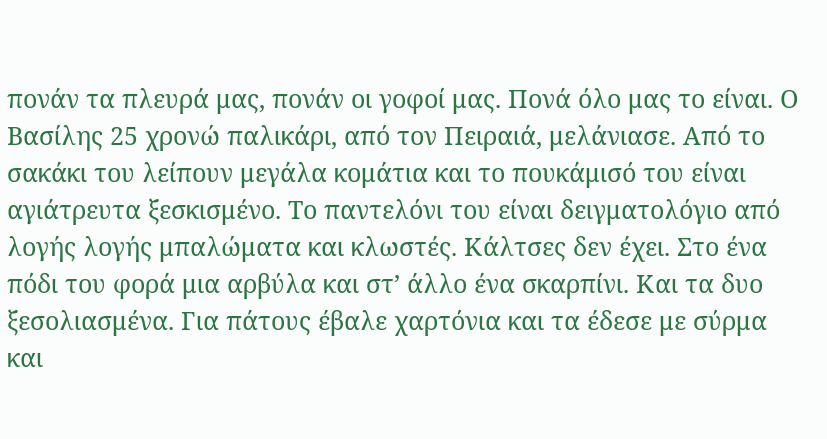πονάν τα πλευρά μας, πονάν οι γοφοί μας. Πονά όλο μας το είναι. Ο Βασίλης 25 χρονώ παλικάρι, από τον Πειραιά, μελάνιασε. Από το σακάκι του λείπουν μεγάλα κομάτια και το πουκάμισό του είναι αγιάτρευτα ξεσκισμένο. Το παντελόνι του είναι δειγματολόγιο από λογής λογής μπαλώματα και κλωστές. Κάλτσες δεν έχει. Στο ένα πόδι του φορά μια αρβύλα και στ’ άλλο ένα σκαρπίνι. Και τα δυο ξεσολιασμένα. Για πάτους έβαλε χαρτόνια και τα έδεσε με σύρμα και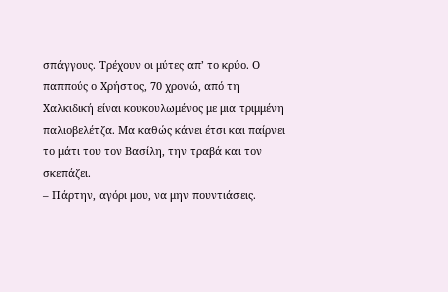σπάγγους. Τρέχουν οι μύτες απ’ το κρύο. Ο παππούς ο Χρήστος, 70 χρονώ, από τη Χαλκιδική είναι κουκουλωμένος με μια τριμμένη παλιοβελέτζα. Μα καθώς κάνει έτσι και παίρνει το μάτι του τον Βασίλη, την τραβά και τον σκεπάζει.
– Πάρτην, αγόρι μου, να μην πουντιάσεις.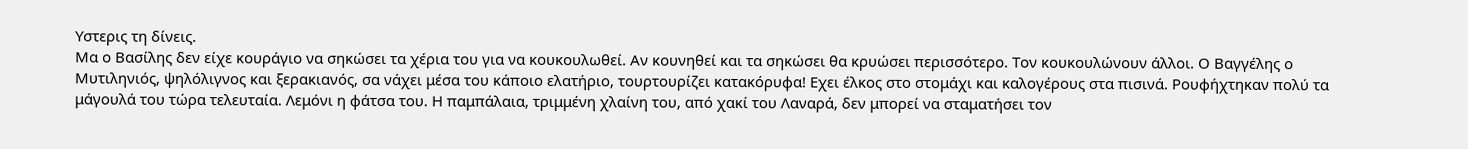Υστερις τη δίνεις.
Μα ο Βασίλης δεν είχε κουράγιο να σηκώσει τα χέρια του για να κουκουλωθεί. Αν κουνηθεί και τα σηκώσει θα κρυώσει περισσότερο. Τον κουκουλώνουν άλλοι. Ο Βαγγέλης ο Μυτιληνιός, ψηλόλιγνος και ξερακιανός, σα νάχει μέσα του κάποιο ελατήριο, τουρτουρίζει κατακόρυφα! Εχει έλκος στο στομάχι και καλογέρους στα πισινά. Ρουφήχτηκαν πολύ τα μάγουλά του τώρα τελευταία. Λεμόνι η φάτσα του. Η παμπάλαια, τριμμένη χλαίνη του, από χακί του Λαναρά, δεν μπορεί να σταματήσει τον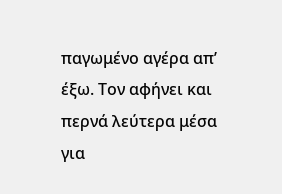παγωμένο αγέρα απ’ έξω. Τον αφήνει και περνά λεύτερα μέσα για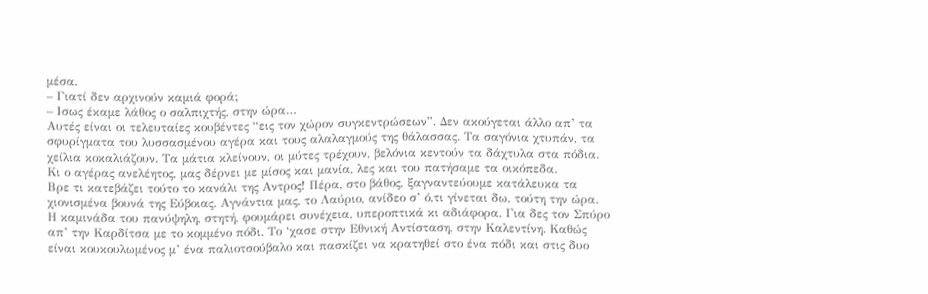μέσα.
– Γιατί δεν αρχινούν καμιά φορά;
– Ισως έκαμε λάθος ο σαλπιχτής, στην ώρα…
Αυτές είναι οι τελευταίες κουβέντες “εις τον χώρον συγκεντρώσεων”. Δεν ακούγεται άλλο απ’ τα σφυρίγματα του λυσσασμένου αγέρα και τους αλαλαγμούς της θάλασσας. Τα σαγόνια χτυπάν, τα χείλια κοκαλιάζουν. Τα μάτια κλείνουν, οι μύτες τρέχουν, βελόνια κεντούν τα δάχτυλα στα πόδια. Κι ο αγέρας ανελέητος, μας δέρνει με μίσος και μανία, λες και του πατήσαμε τα οικόπεδα.
Βρε τι κατεβάζει τούτο το κανάλι της Αντρος! Πέρα, στο βάθος, ξαγναντεύουμε κατάλευκα τα χιονισμένα βουνά της Εύβοιας. Αγνάντια μας, το Λαύριο, ανίδεο σ’ ό,τι γίνεται δω, τούτη την ώρα. Η καμινάδα του πανύψηλη, στητή, φουμάρει συνέχεια, υπεροπτικά κι αδιάφορα. Για δες τον Σπύρο απ’ την Καρδίτσα με το κομμένο πόδι. Το ‘χασε στην Εθνική Αντίσταση, στην Καλεντίνη. Καθώς είναι κουκουλωμένος μ’ ένα παλιοτσούβαλο και πασκίζει να κρατηθεί στο ένα πόδι και στις δυο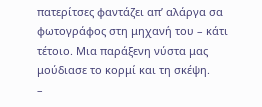πατερίτσες φαντάζει απ’ αλάργα σα φωτογράφος στη μηχανή του – κάτι τέτοιο. Μια παράξενη νύστα μας μούδιασε το κορμί και τη σκέψη.
–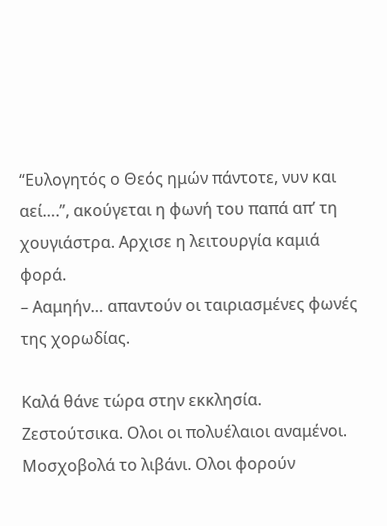“Ευλογητός ο Θεός ημών πάντοτε, νυν και αεί….”, ακούγεται η φωνή του παπά απ’ τη χουγιάστρα. Αρχισε η λειτουργία καμιά φορά.
– Ααμηήν… απαντούν οι ταιριασμένες φωνές της χορωδίας.

Καλά θάνε τώρα στην εκκλησία. Ζεστούτσικα. Ολοι οι πολυέλαιοι αναμένοι. Μοσχοβολά το λιβάνι. Ολοι φορούν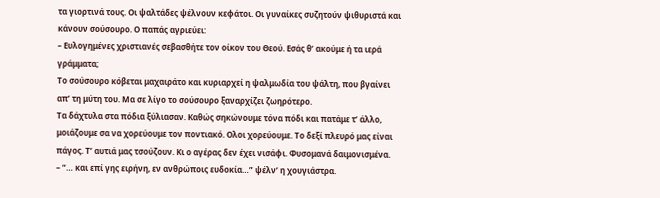τα γιορτινά τους. Οι ψαλτάδες ψέλνουν κεφάτοι. Οι γυναίκες συζητούν ψιθυριστά και κάνουν σούσουρο. Ο παπάς αγριεύει:
– Ευλογημένες χριστιανές σεβασθήτε τον οίκον του Θεού. Εσάς θ’ ακούμε ή τα ιερά γράμματα;
Το σούσουρο κόβεται μαχαιράτο και κυριαρχεί η ψαλμωδία του ψάλτη, που βγαίνει απ’ τη μύτη του. Μα σε λίγο το σούσουρο ξαναρχίζει ζωηρότερο.
Τα δάχτυλα στα πόδια ξύλιασαν. Καθώς σηκώνουμε τόνα πόδι και πατάμε τ’ άλλο, μοιάζουμε σα να χορεύουμε τον ποντιακό. Ολοι χορεύουμε. Το δεξί πλευρό μας είναι πάγος. Τ’ αυτιά μας τσούζουν. Κι ο αγέρας δεν έχει νισάφι. Φυσομανά δαιμονισμένα.
– “… και επί γης ειρήνη, εν ανθρώποις ευδοκία…” ψέλν’ η χουγιάστρα.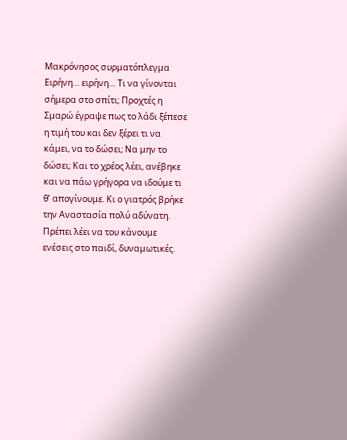Μακρόνησος συρματόπλεγμα
Ειρήνη… ειρήνη… Τι να γίνονται σήμερα στο σπίτι; Προχτές η Σμαρώ έγραψε πως το λάδι ξέπεσε η τιμή του και δεν ξέρει τι να κάμει, να το δώσει; Να μην το δώσει; Και το χρέος λέει, ανέβηκε και να πάω γρήγορα να ιδούμε τι θ’ απογίνουμε. Κι ο γιατρός βρήκε την Αναστασία πολύ αδύνατη. Πρέπει λέει να του κάνουμε ενέσεις στο παιδί, δυναμωτικές.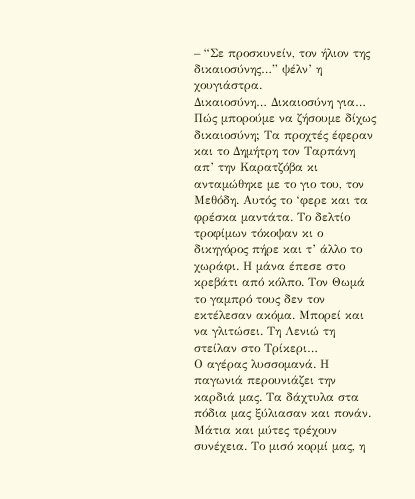– “Σε προσκυνείν, τον ήλιον της δικαιοσύνης…” ψέλν’ η χουγιάστρα.
Δικαιοσύνη… Δικαιοσύνη για… Πώς μπορούμε να ζήσουμε δίχως δικαιοσύνη; Τα προχτές έφεραν και το Δημήτρη τον Ταρπάνη απ’ την Καρατζόβα κι ανταμώθηκε με το γιο του, τον Μεθόδη. Αυτός το ‘φερε και τα φρέσκα μαντάτα. Το δελτίο τροφίμων τόκοψαν κι ο δικηγόρος πήρε και τ’ άλλο το χωράφι. Η μάνα έπεσε στο κρεβάτι από κόλπο. Τον Θωμά το γαμπρό τους δεν τον εκτέλεσαν ακόμα. Μπορεί και να γλιτώσει. Τη Λενιώ τη στείλαν στο Τρίκερι…
Ο αγέρας λυσσομανά. Η παγωνιά περουνιάζει την καρδιά μας. Τα δάχτυλα στα πόδια μας ξύλιασαν και πονάν. Μάτια και μύτες τρέχουν συνέχεια. Το μισό κορμί μας, η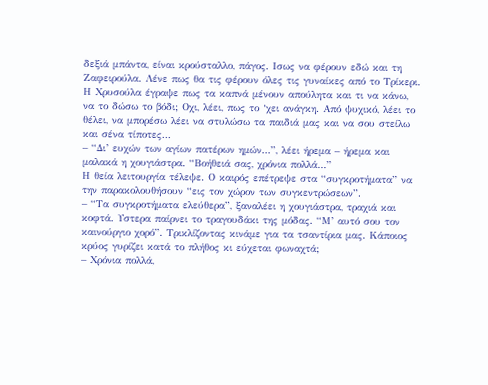δεξιά μπάντα, είναι κρούσταλλο, πάγος. Ισως να φέρουν εδώ και τη Ζαφειρούλα. Λένε πως θα τις φέρουν όλες τις γυναίκες από το Τρίκερι. Η Χρυσούλα έγραψε πως τα καπνά μένουν απούλητα και τι να κάνω, να το δώσω το βόδι; Οχι, λέει, πως το ‘χει ανάγκη. Από ψυχικό, λέει το θέλει, να μπορέσω λέει να στυλώσω τα παιδιά μας και να σου στείλω και σένα τίποτες…
– “Δι’ ευχών των αγίων πατέρων ημών…”, λέει ήρεμα – ήρεμα και μαλακά η χουγιάστρα. “Βοήθειά σας, χρόνια πολλά…”
Η θεία λειτουργία τέλεψε. Ο καιρός επέτρεψε στα “συγκροτήματα” να την παρακολουθήσουν “εις τον χώρον των συγκεντρώσεων”.
– “Τα συγκροτήματα ελεύθερα”, ξαναλέει η χουγιάστρα, τραχιά και κοφτά. Υστερα παίρνει το τραγουδάκι της μόδας. “Μ’ αυτό σου τον καινούργιο χορό”. Τρικλίζοντας κινάμε για τα τσαντίρια μας. Κάποιος κρύος γυρίζει κατά το πλήθος κι εύχεται φωναχτά;
– Χρόνια πολλά,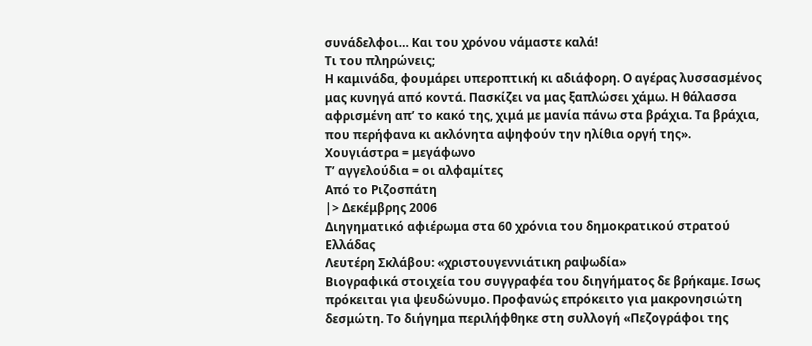συνάδελφοι… Και του χρόνου νάμαστε καλά!
Τι του πληρώνεις;
Η καμινάδα, φουμάρει υπεροπτική κι αδιάφορη. Ο αγέρας λυσσασμένος μας κυνηγά από κοντά. Πασκίζει να μας ξαπλώσει χάμω. Η θάλασσα αφρισμένη απ’ το κακό της, χιμά με μανία πάνω στα βράχια. Τα βράχια, που περήφανα κι ακλόνητα αψηφούν την ηλίθια οργή της».
Χουγιάστρα = μεγάφωνο
Τ’ αγγελούδια = οι αλφαμίτες
Από το Ριζοσπάτη
|> Δεκέμβρης 2006
Διηγηματικό αφιέρωμα στα 60 χρόνια του δημοκρατικού στρατού Ελλάδας
Λευτέρη Σκλάβου: «χριστουγεννιάτικη ραψωδία»
Βιογραφικά στοιχεία του συγγραφέα του διηγήματος δε βρήκαμε. Ισως πρόκειται για ψευδώνυμο. Προφανώς επρόκειτο για μακρονησιώτη δεσμώτη. Το διήγημα περιλήφθηκε στη συλλογή «Πεζογράφοι της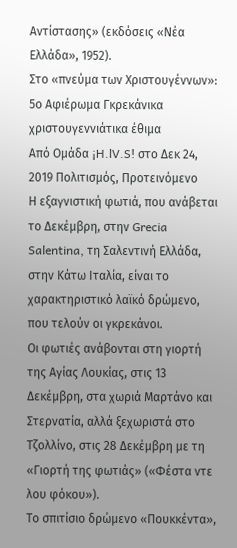Αντίστασης» (εκδόσεις «Νέα Ελλάδα», 1952).
Στο «πνεύμα των Χριστουγέννων»: 5ο Αφιέρωμα Γκρεκάνικα χριστουγεννιάτικα έθιμα
Από Ομάδα ¡H.lV.S! στο Δεκ 24, 2019 Πολιτισμός, Προτεινόμενο
Η εξαγνιστική φωτιά, που ανάβεται το Δεκέμβρη, στην Grecia Salentina, τη Σαλεντινή Ελλάδα, στην Κάτω Ιταλία, είναι το χαρακτηριστικό λαϊκό δρώμενο, που τελούν οι γκρεκάνοι.
Οι φωτιές ανάβονται στη γιορτή της Αγίας Λουκίας, στις 13 Δεκέμβρη, στα χωριά Μαρτάνο και Στερνατία, αλλά ξεχωριστά στο Τζολλίνο, στις 28 Δεκέμβρη με τη «Γιορτή της φωτιάς» («Φέστα ντε λου φόκου»).
Το σπιτίσιο δρώμενο «Πουκκέντα»,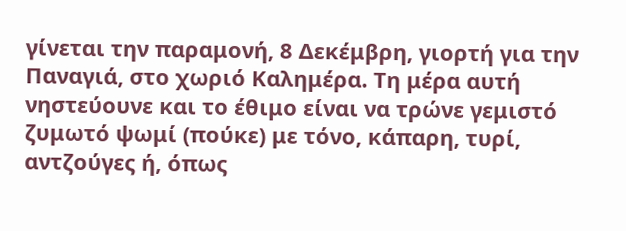γίνεται την παραμονή, 8 Δεκέμβρη, γιορτή για την Παναγιά, στο χωριό Καλημέρα. Τη μέρα αυτή νηστεύουνε και το έθιμο είναι να τρώνε γεμιστό ζυμωτό ψωμί (πούκε) με τόνο, κάπαρη, τυρί, αντζούγες ή, όπως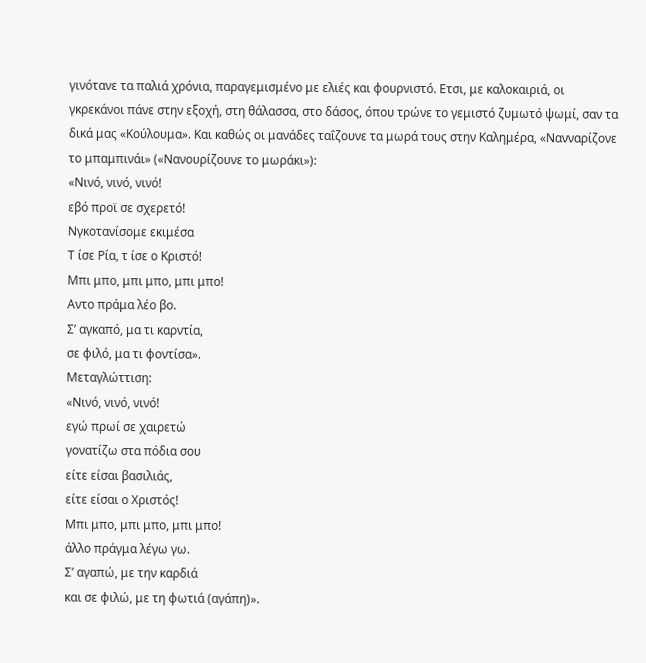γινότανε τα παλιά χρόνια, παραγεμισμένο με ελιές και φουρνιστό. Ετσι, με καλοκαιριά, οι γκρεκάνοι πάνε στην εξοχή, στη θάλασσα, στο δάσος, όπου τρώνε το γεμιστό ζυμωτό ψωμί, σαν τα δικά μας «Κούλουμα». Και καθώς οι μανάδες ταΐζουνε τα μωρά τους στην Καλημέρα, «Νανναρίζονε το μπαμπινάι» («Νανουρίζουνε το μωράκι»):
«Νινό, νινό, νινό!
εβό προϊ σε σχερετό!
Νγκοτανίσομε εκιμέσα
Τ ίσε Ρία, τ ίσε ο Κριστό!
Μπι μπο, μπι μπο, μπι μπο!
Αντο πράμα λέο βο.
Σ’ αγκαπό, μα τι καρντία,
σε φιλό, μα τι φοντίσα».
Μεταγλώττιση:
«Νινό, νινό, νινό!
εγώ πρωί σε χαιρετώ
γονατίζω στα πόδια σου
είτε είσαι βασιλιάς,
είτε είσαι ο Χριστός!
Μπι μπο, μπι μπο, μπι μπο!
άλλο πράγμα λέγω γω.
Σ’ αγαπώ, με την καρδιά
και σε φιλώ, με τη φωτιά (αγάπη)».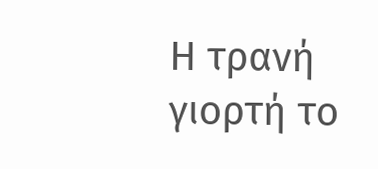Η τρανή γιορτή το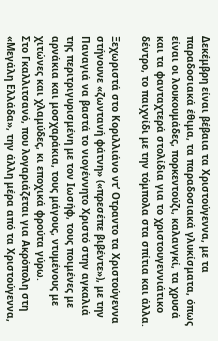Δεκέμβρη είναι βέβαια τα Χριστούγεννα, με τα παραδοσιακά έθιμα, τα παραδοσιακά γλυκίσματα, όπως είναι οι λουκουμάδες, πορκεντούζι, καλανγκί, τα χρυσά και τα φανταχτερά στολίδια για το χριστουγεννιάτικο δέντρο, το παιχνίδι με την τόμπολα στα σπίτια και άλλα.

Ξεχωριστά στο Κοριλλιάνο ντ’ Οτραντο τα Χριστούγεννα στήνουνε «ζωντανή φάτνη» («πρεσέπε βιβέντε»), με την Παναγιά να βαστά το νιογέννητο Χριστό στην αγκαλιά της περιτριγυρισμένη με τον Ιωσήφ, τους ποιμένες με αρνάκια και μοσχαράκια, τους μάγους, ντυμένους με χιτώνες και χλαμύδες, κι εποχικά φρούτα γύρω.
Στο Γκαλλιτσανό, που λογαριάζεται για Ακρόπολη στη «Μεγάλη Ελλάδα», την άλλη μέρα από τα Χριστούγεννα,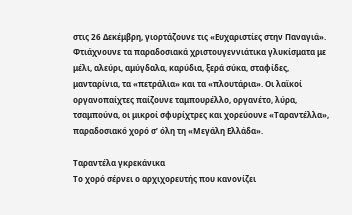στις 26 Δεκέμβρη, γιορτάζουνε τις «Ευχαριστίες στην Παναγιά». Φτιάχνουνε τα παραδοσιακά χριστουγεννιάτικα γλυκίσματα με μέλι, αλεύρι, αμύγδαλα, καρύδια, ξερά σύκα, σταφίδες, μανταρίνια, τα «πετράλια» και τα «πλουτάρια». Οι λαϊκοί οργανοπαίχτες παίζουνε ταμπουρέλλο, οργανέτο, λύρα, τσαμπούνα, οι μικροί σφυρίχτρες και χορεύουνε «Ταραντέλλα», παραδοσιακό χορό σ’ όλη τη «Μεγάλη Ελλάδα».

Ταραντέλα γκρεκάνικα
Το χορό σέρνει ο αρχιχορευτής που κανονίζει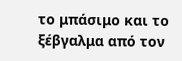το μπάσιμο και το ξέβγαλμα από τον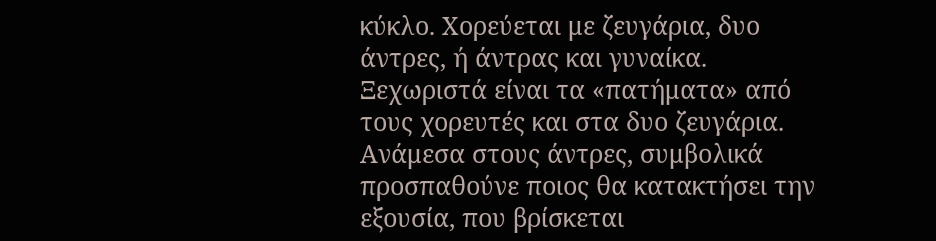κύκλο. Χορεύεται με ζευγάρια, δυο άντρες, ή άντρας και γυναίκα. Ξεχωριστά είναι τα «πατήματα» από τους χορευτές και στα δυο ζευγάρια. Ανάμεσα στους άντρες, συμβολικά προσπαθούνε ποιος θα κατακτήσει την εξουσία, που βρίσκεται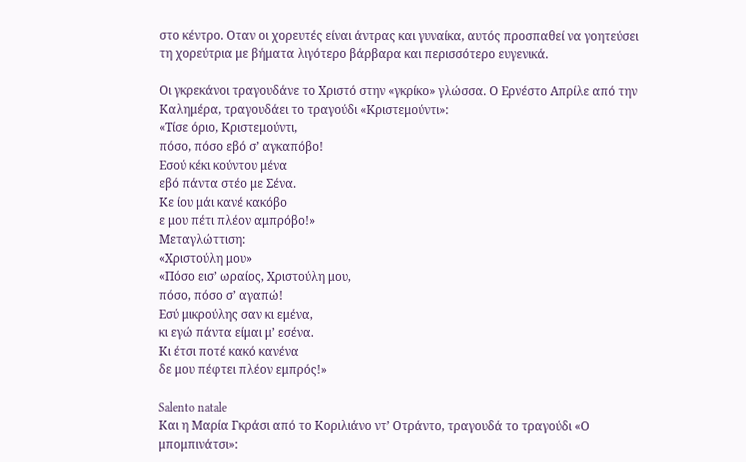στο κέντρο. Οταν οι χορευτές είναι άντρας και γυναίκα, αυτός προσπαθεί να γοητεύσει τη χορεύτρια με βήματα λιγότερο βάρβαρα και περισσότερο ευγενικά.

Οι γκρεκάνοι τραγουδάνε το Χριστό στην «γκρίκο» γλώσσα. Ο Ερνέστο Απρίλε από την Καλημέρα, τραγουδάει το τραγούδι «Κριστεμούντι»:
«Τίσε όριο, Κριστεμούντι,
πόσο, πόσο εβό σ’ αγκαπόβο!
Εσού κέκι κούντου μένα
εβό πάντα στέο με Σένα.
Κε ίου μάι κανέ κακόβο
ε μου πέτι πλέον αμπρόβο!»
Μεταγλώττιση:
«Χριστούλη μου»
«Πόσο εισ’ ωραίος, Χριστούλη μου,
πόσο, πόσο σ’ αγαπώ!
Εσύ μικρούλης σαν κι εμένα,
κι εγώ πάντα είμαι μ’ εσένα.
Κι έτσι ποτέ κακό κανένα
δε μου πέφτει πλέον εμπρός!»

Salento natale
Και η Μαρία Γκράσι από το Κοριλιάνο ντ’ Οτράντο, τραγουδά το τραγούδι «Ο μπομπινάτσι»: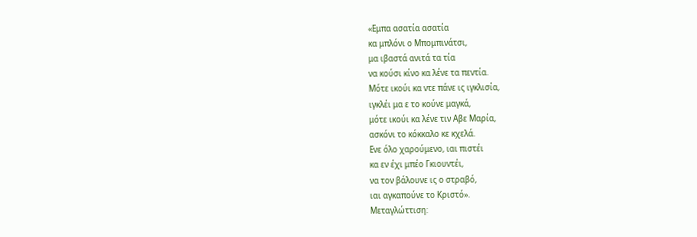«Εμπα ασατία ασατία
κα μπλόνι ο Μπομπινάτσι,
μα ιβαστά ανιτά τα τία
να κούσι κίνο κα λένε τα πεντία.
Μότε ικούι κα ντε πάνε ις ιγκλισία,
ιγκλέι μα ε το κούνε μαγκά,
μότε ικούι κα λένε τιν Αβε Μαρία,
ασκόνι το κόκκαλο κε κχελά.
Ενε όλο χαρούμενο, ιαι πιστέι
κα εν έχι μπέο Γκιουντέι,
να τον βάλουνε ις ο στραβό,
ιαι αγκαπούνε το Κριστό».
Μεταγλώττιση: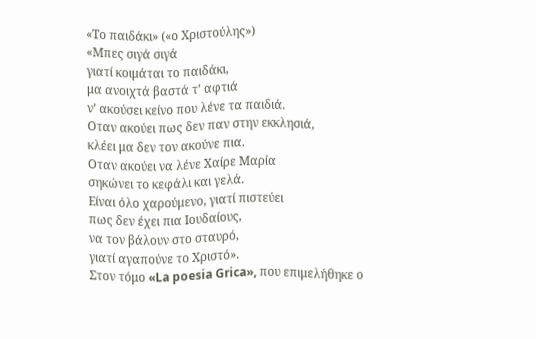«Το παιδάκι» («ο Χριστούλης»)
«Μπες σιγά σιγά
γιατί κοιμάται το παιδάκι,
μα ανοιχτά βαστά τ’ αφτιά
ν’ ακούσει κείνο που λένε τα παιδιά.
Οταν ακούει πως δεν παν στην εκκλησιά,
κλέει μα δεν τον ακούνε πια.
Οταν ακούει να λένε Χαίρε Μαρία
σηκώνει το κεφάλι και γελά.
Είναι όλο χαρούμενο, γιατί πιστεύει
πως δεν έχει πια Ιουδαίους,
να τον βάλουν στο σταυρό,
γιατί αγαπούνε το Χριστό».
Στον τόμο «La poesia Grica», που επιμελήθηκε ο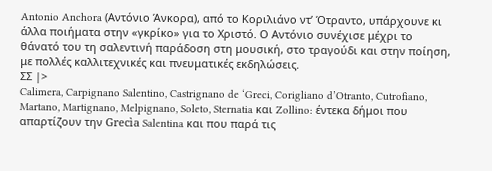Antonio Anchora (Αντόνιο Άνκορα), από το Κοριλιάνο ντ’ Ότραντο, υπάρχουνε κι άλλα ποιήματα στην «γκρίκο» για το Χριστό. Ο Αντόνιο συνέχισε μέχρι το θάνατό του τη σαλεντινή παράδοση στη μουσική, στο τραγούδι και στην ποίηση, με πολλές καλλιτεχνικές και πνευματικές εκδηλώσεις.
ΣΣ |>
Calimera, Carpignano Salentino, Castrignano de ‘Greci, Corigliano d’Otranto, Cutrofiano, Martano, Martignano, Melpignano, Soleto, Sternatia και Zollino: έντεκα δήμοι που απαρτίζουν την Grecìa Salentina και που παρά τις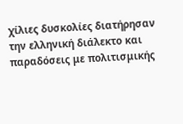χίλιες δυσκολίες διατήρησαν την ελληνική διάλεκτο και παραδόσεις με πολιτισμικής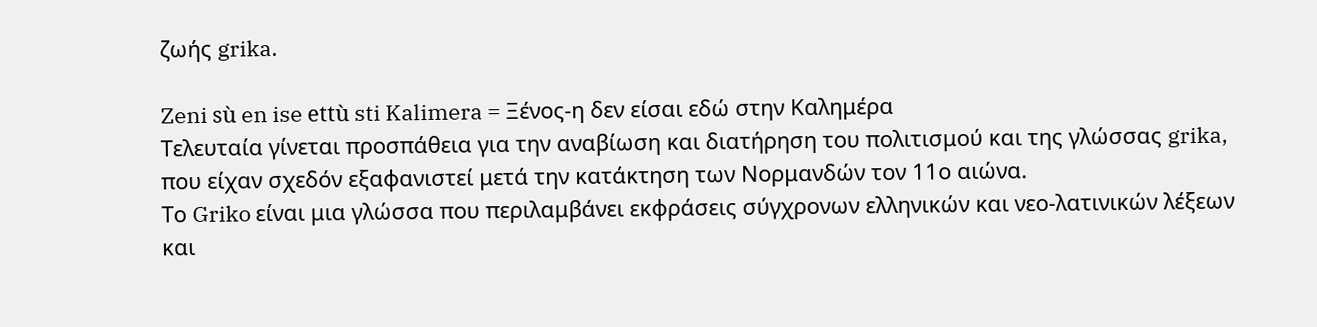ζωής grika.

Zeni sù en ise ettù sti Kalimera = Ξένος-η δεν είσαι εδώ στην Καλημέρα
Τελευταία γίνεται προσπάθεια για την αναβίωση και διατήρηση του πολιτισμού και της γλώσσας grika, που είχαν σχεδόν εξαφανιστεί μετά την κατάκτηση των Νορμανδών τον 11ο αιώνα.
Το Griko είναι μια γλώσσα που περιλαμβάνει εκφράσεις σύγχρονων ελληνικών και νεο-λατινικών λέξεων και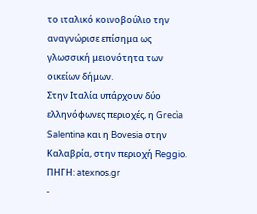το ιταλικό κοινοβούλιο την αναγνώρισε επίσημα ως γλωσσική μειονότητα των οικείων δήμων.
Στην Ιταλία υπάρχουν δύο ελληνόφωνες περιοχές, η Grecìa Salentina και η Bovesia στην Καλαβρία, στην περιοχή Reggio.
ΠΗΓΗ: atexnos.gr
-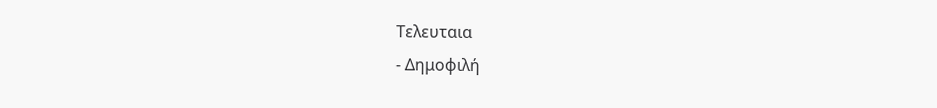Τελευταια
- Δημοφιλή